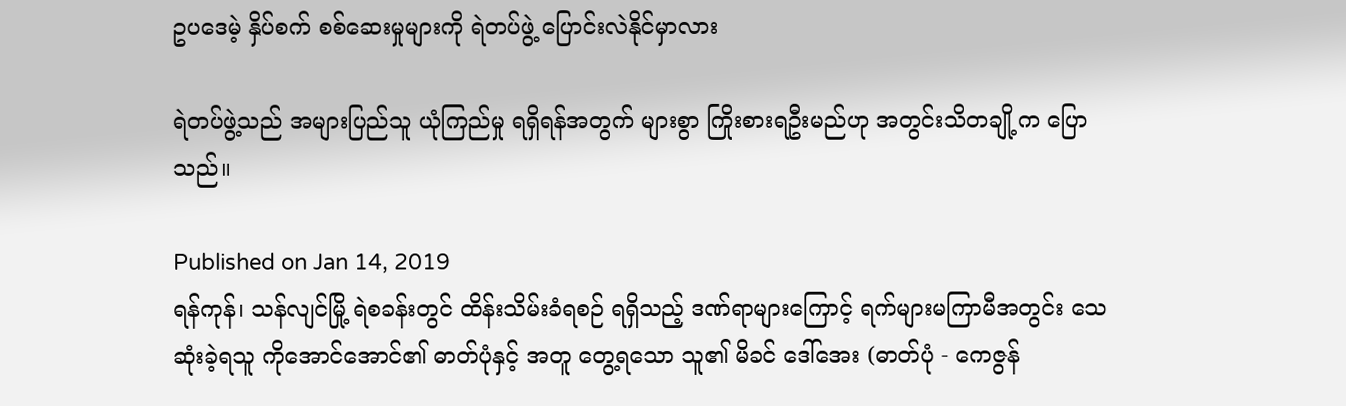ဥပဒေမဲ့ နှိပ်စက် စစ်ဆေးမှုများကို ရဲတပ်ဖွဲ့ ပြောင်းလဲနိုင်မှာလား

ရဲတပ်ဖွဲ့သည် အများပြည်သူ ယုံကြည်မှု ရရှိရန်အတွက် များစွာ ကြိုးစားရဦးမည်ဟု အတွင်းသိတချို့က ပြောသည်။

Published on Jan 14, 2019
ရန်ကုန်၊ သန်လျင်မြို့ ရဲစခန်းတွင် ထိန်းသိမ်းခံရစဉ် ရရှိသည့် ဒဏ်ရာများကြောင့် ရက်များမကြာမီအတွင်း သေဆုံးခဲ့ရသူ ကိုအောင်အောင်၏ ဓာတ်ပုံနှင့် အတူ တွေ့ရသော သူ၏ မိခင် ဒေါ်အေး (ဓာတ်ပုံ - ကေဇွန်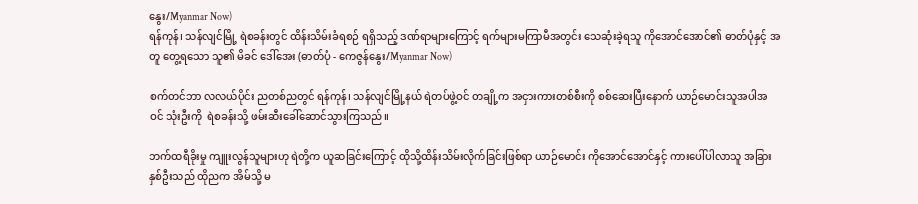နွေး/Myanmar Now)
ရန်ကုန်၊ သန်လျင်မြို့ ရဲစခန်းတွင် ထိန်းသိမ်းခံရစဉ် ရရှိသည့် ဒဏ်ရာများကြောင့် ရက်များမကြာမီအတွင်း သေဆုံးခဲ့ရသူ ကိုအောင်အောင်၏ ဓာတ်ပုံနှင့် အတူ တွေ့ရသော သူ၏ မိခင် ဒေါ်အေး (ဓာတ်ပုံ - ကေဇွန်နွေး/Myanmar Now)

စက်တင်ဘာ လလယ်ပိုင်း ညတစ်ညတွင် ရန်ကုန်၊ သန်လျင်မြို့နယ် ရဲတပ်ဖွဲ့ဝင် တချို့က အငှားကားတစ်စီးကို စစ်ဆေးပြီးနောက် ယာဉ်မောင်းသူအပါအဝင် သုံးဦးကို  ရဲစခန်းသို့ ဖမ်းဆီးခေါ်ဆောင်သွားကြသည်။

ဘက်ထရီခိုးမှု ကျူးလွန်သူများဟု ရဲတို့က ယူဆခြင်းကြောင့် ထိုသို့ထိန်းသိမ်းလိုက်ခြင်းဖြစ်ရာ ယာဉ်မောင်း ကိုအောင်အောင်နှင့် ကားပေါ်ပါလာသူ အခြားနှစ်ဦးသည် ထိုညက အိမ်သို့ မ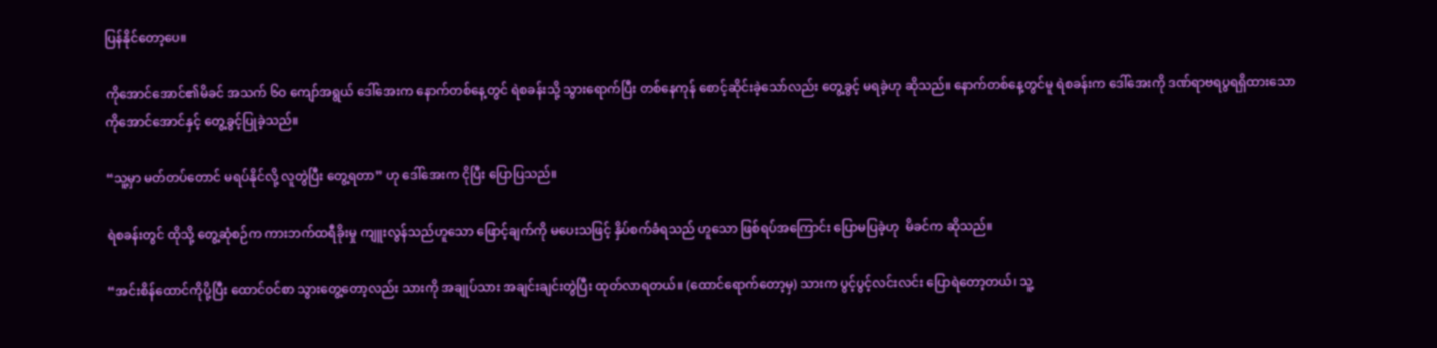ပြန်နိုင်တော့ပေ။

ကိုအောင်အောင်၏မိခင် အသက် ၆ဝ ကျော်အရွယ် ဒေါ်အေးက နောက်တစ်နေ့တွင် ရဲစခန်းသို့ သွားရောက်ပြီး တစ်နေကုန် စောင့်ဆိုင်းခဲ့သော်လည်း တွေ့ခွင့် မရခဲ့ဟု ဆိုသည်။ နောက်တစ်နေ့တွင်မူ ရဲစခန်းက ဒေါ်အေးကို ဒဏ်ရာဗရပွရရှိထားသော ကိုအောင်အောင်နှင့် တွေ့ခွင့်ပြုခဲ့သည်။

“သူ့မှာ မတ်တပ်တောင် မရပ်နိုင်လို့ လူတွဲပြီး တွေ့ရတာ” ဟု ဒေါ်အေးက ငိုပြီး ပြောပြသည်။

ရဲစခန်းတွင် ထိုသို့ တွေ့ဆုံစဉ်က ကားဘက်ထရီခိုးမှု ကျူးလွန်သည်ဟူသော ဖြောင့်ချက်ကို မပေးသဖြင့် နှိပ်စက်ခံရသည် ဟူသော ဖြစ်ရပ်အကြောင်း ပြောမပြခဲ့ဟု  မိခင်က ဆိုသည်။

“အင်းစိန်ထောင်ကိုပို့ပြီး ထောင်ဝင်စာ သွားတွေ့တော့လည်း သားကို အချုပ်သား အချင်းချင်းတွဲပြီး ထုတ်လာရတယ်။ (ထောင်ရောက်တော့မှ) သားက ပွင့်ပွင့်လင်းလင်း ပြောရဲတော့တယ်၊ သူ့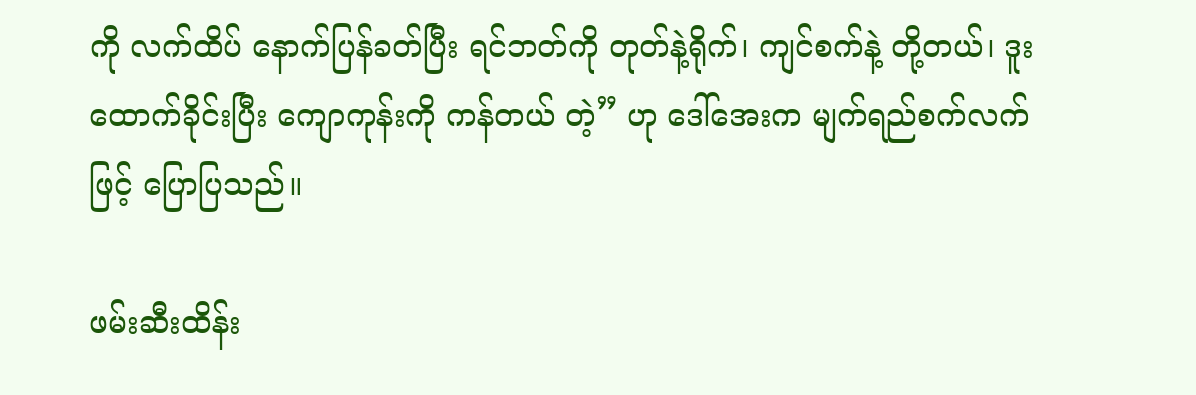ကို လက်ထိပ် နောက်ပြန်ခတ်ပြီး ရင်ဘတ်ကို တုတ်နဲ့ရိုက်၊ ကျင်စက်နဲ့ တို့တယ်၊ ဒူးထောက်ခိုင်းပြီး ကျောကုန်းကို ကန်တယ် တဲ့” ဟု ဒေါ်အေးက မျက်ရည်စက်လက်ဖြင့် ပြောပြသည်။

ဖမ်းဆီးထိန်း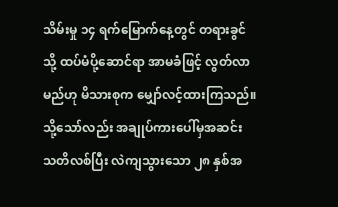သိမ်းမှု ၁၄ ရက်မြောက်နေ့တွင် တရားခွင်သို့ ထပ်မံပို့ဆောင်ရာ အာမခံဖြင့် လွတ်လာမည်ဟု မိသားစုက မျှော်လင့်ထားကြသည်။ သို့သော်လည်း အချုပ်ကားပေါ်မှအဆင်း သတိလစ်ပြီး လဲကျသွားသော ၂၈ နှစ်အ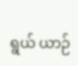ရွယ် ယာဉ်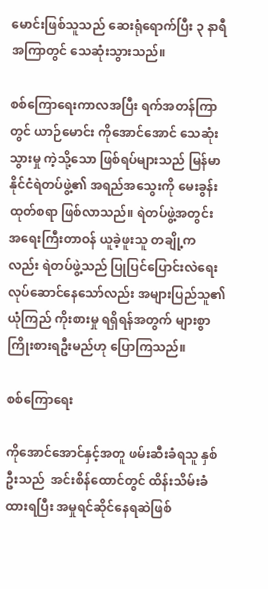မောင်းဖြစ်သူသည် ဆေးရုံရောက်ပြီး ၃ နာရီအကြာတွင် သေဆုံးသွားသည်။

စစ်ကြောရေးကာလအပြီး ရက်အတန်ကြာတွင် ယာဉ်မောင်း ကိုအောင်အောင် သေဆုံးသွားမှု ကဲ့သို့သော ဖြစ်ရပ်များသည် မြန်မာနိုင်ငံရဲတပ်ဖွဲ့၏ အရည်အသွေးကို မေးခွန်းထုတ်စရာ ဖြစ်လာသည်။ ရဲတပ်ဖွဲ့အတွင်း အရေးကြီးတာဝန် ယူခဲ့ဖူးသူ တချို့ကလည်း ရဲတပ်ဖွဲ့သည် ပြုပြင်ပြောင်းလဲရေး လုပ်ဆောင်နေသော်လည်း အများပြည်သူ၏ ယုံကြည် ကိုးစားမှု ရရှိရန်အတွက် များစွာ ကြိုးစားရဦးမည်ဟု ပြောကြသည်။

စစ်ကြောရေး

ကိုအောင်အောင်နှင့်အတူ ဖမ်းဆီးခံရသူ နှစ်ဦးသည်  အင်းစိန်ထောင်တွင် ထိန်းသိမ်းခံထားရပြီး အမှုရင်ဆိုင်နေရဆဲဖြစ်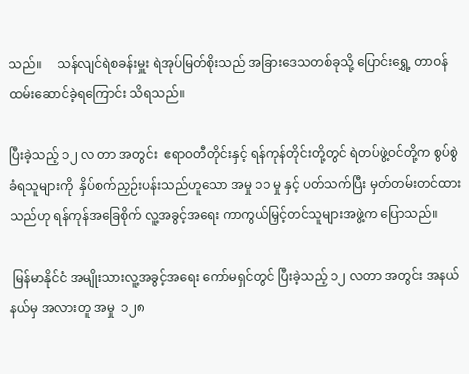သည်။     သန်လျင်ရဲစခန်းမှူး ရဲအုပ်မြတ်စိုးသည် အခြားဒေသတစ်ခုသို့ ပြောင်းရွှေ့ တာဝန်ထမ်းဆောင်ခဲ့ရကြောင်း သိရသည်။

ပြီးခဲ့သည့် ၁၂ လ တာ အတွင်း  ဧရာဝတီတိုင်းနှင့် ရန်ကုန်တိုင်းတို့တွင် ရဲတပ်ဖွဲ့ဝင်တို့က စွပ်စွဲခံရသူများကို  နှိပ်စက်ညှဉ်းပန်းသည်ဟူသော အမှု ၁၁ မှု နှင့် ပတ်သက်ပြီး မှတ်တမ်းတင်ထားသည်ဟု ရန်ကုန်အခြေစိုက် လူ့အခွင့်အရေး ကာကွယ်မြှင့်တင်သူများအဖွဲ့က ပြောသည်။

 မြန်မာနိုင်ငံ အမျိုးသားလူ့အခွင့်အရေး ကော်မရှင်တွင် ပြီးခဲ့သည့် ၁၂ လတာ အတွင်း အနယ်နယ်မှ အလားတူ အမှု  ၁၂၈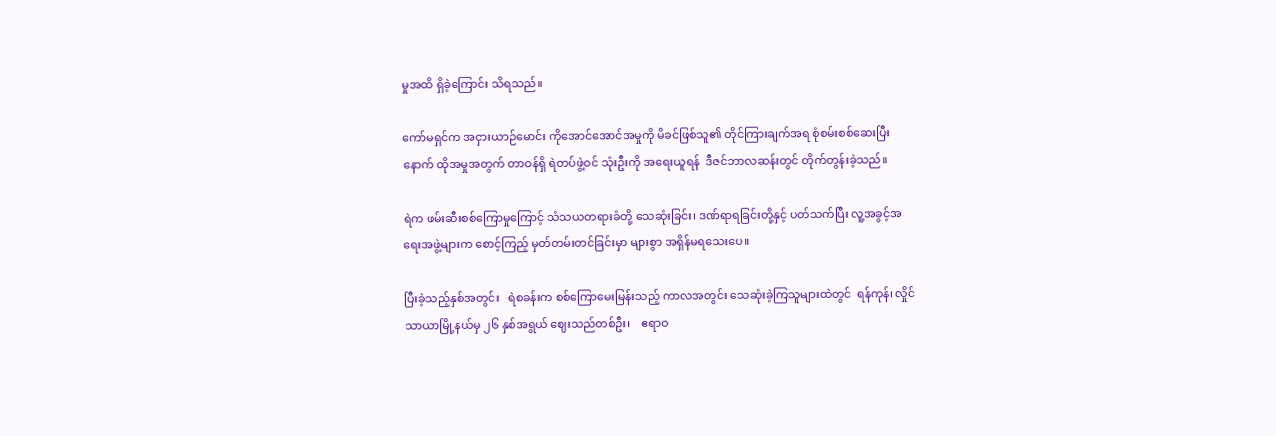မှုအထိ ရှိခဲ့ကြောင်း သိရသည်။

ကော်မရှင်က အငှားယာဉ်မောင်း ကိုအောင်အောင်အမှုကို မိခင်ဖြစ်သူ၏ တိုင်ကြားချက်အရ စုံစမ်းစစ်ဆေးပြီးနောက် ထိုအမှုအတွက် တာဝန်ရှိ ရဲတပ်ဖွဲ့ဝင် သုံးဦးကို အရေးယူရန်  ဒီဇင်ဘာလဆန်းတွင် တိုက်တွန်းခဲ့သည်။

ရဲက ဖမ်းဆီးစစ်ကြောမှုကြောင့် သံသယတရားခံတို့ သေဆုံးခြင်း၊ ဒဏ်ရာရခြင်းတို့နှင့် ပတ်သက်ပြီး လူ့အခွင့်အရေးအဖွဲ့များက စောင့်ကြည့် မှတ်တမ်းတင်ခြင်းမှာ များစွာ အရှိန်မရသေးပေ။

ပြီးခဲ့သည့်နှစ်အတွင်း   ရဲစခန်းက စစ်ကြောမေးမြန်းသည့် ကာလအတွင်း သေဆုံးခဲ့ကြသူများထဲတွင်  ရန်ကုန်၊ လှိုင်သာယာမြို့နယ်မှ ၂၆ နှစ်အရွယ် ဈေးသည်တစ်ဦး၊    ဧရာဝ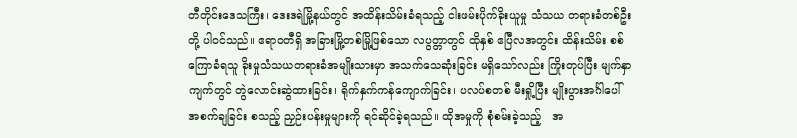တီတိုင်းဒေသကြီး၊ ဒေးဒရဲမြို့နယ်တွင် အထိန်းသိမ်းခံရသည့် ငါးဖမ်းပိုက်ခိုးယူမှု သံသယ တရားခံတစ်ဦးတို့ ပါဝင်သည်။ ဧရာဝတီရှိ အခြားမြို့တစ်မြို့ဖြစ်သော လပွတ္တာတွင် ထိုနှစ် ဧပြီလအတွင်း ထိန်းသိမ်း စစ်ကြောခံရသူ ခိုးမှုသံသယတရားခံအမျိုးသားမှာ အသက်သေဆုံးခြင်း မရှိသော်လည်း ကြိုးတုပ်ပြီး မျက်နှာကျက်တွင် တွဲလောင်းဆွဲထားခြင်း၊ ရိုက်နှက်ကန်ကျောက်ခြင်း၊ ပလပ်စတစ် မီးရှို့ပြီး မျိုးပွားအင်္ဂါပေါ် အစက်ချခြင်း စသည့် ညှဉ်းပန်းမှုများကို ရင်ဆိုင်ခဲ့ရသည်။ ထိုအမှုကို စုံစမ်းခဲ့သည့်   အ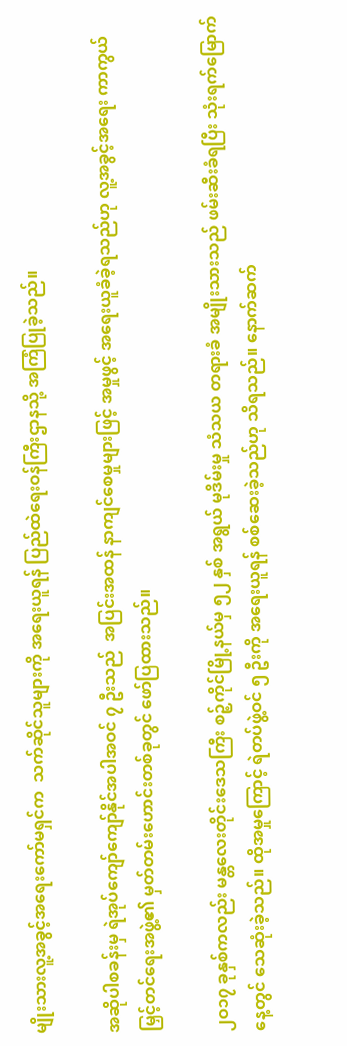မျိုးသားလူ့အခွင့်အရေးကော်မရှင်က  သက်ဆိုင်သူများကို အရေးယူရန် ပြည်ထဲရေးဝန်ကြီးဌာနသို့ အကြံပြုခဲ့သည်။

အဆိုပါစခန်းမှ ရဲအုပ်ကျော်ကျော်နိုင်အပါအဝင် ၇ ဦးသည်  အပြင်းအထန် နာကျင်စေမှုများဖြင့် အမှုဖွင့် အရေးယူခံခဲ့ရသည်ဟု လူ့အခွင့်အရေး ကာကွယ်မြှင့်တင်ရေးအဖွဲ့၏ မှတ်တမ်းဟောင်းတစ်ခုတွင် ဖော်ပြထားသည်။

၂ဝ၁၇ ခုနှစ်ကလည်း မန္တလေးတိုင်းဒေသကြီး စဉ့်ကိုင်မြို့နယ်မှ ၅၂ နှစ် အရွယ် မုဒိမ်းမှု သံသယ တရားခံ အမျိုးသားသည် ဖမ်းဆီးခံရပြီး သုံးရက်မြောက်နေ့တွင် သေဆုံးခဲ့သည်။ ထိုအမှုကြောင့် ရဲတပ်ဖွဲ့ဝင် ၅ ဦးကို အရေးယူရန် စစ်ဆေးခဲ့သည်ဟု သိရသည်။ နောက်ဆက်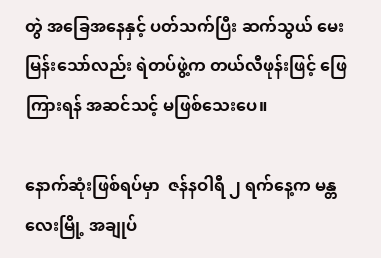တွဲ အခြေအနေနှင့် ပတ်သက်ပြီး ဆက်သွယ် မေးမြန်းသော်လည်း ရဲတပ်ဖွဲ့က တယ်လီဖုန်းဖြင့် ဖြေကြားရန် အဆင်သင့် မဖြစ်သေးပေ။

နောက်ဆုံးဖြစ်ရပ်မှာ  ဇန်နဝါရီ ၂ ရက်နေ့က မန္တလေးမြို့ အချုပ်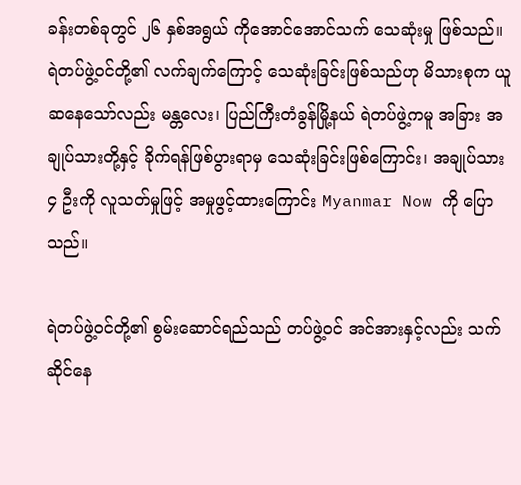ခန်းတစ်ခုတွင် ၂၆ နှစ်အရွယ် ကိုအောင်အောင်သက် သေဆုံးမှု ဖြစ်သည်။ ရဲတပ်ဖွဲ့ဝင်တို့၏ လက်ချက်ကြောင့် သေဆုံးခြင်းဖြစ်သည်ဟု မိသားစုက ယူဆနေသော်လည်း မန္တလေး၊ ပြည်ကြီးတံခွန်မြို့နယ် ရဲတပ်ဖွဲ့ကမူ အခြား အချုပ်သားတို့နှင့် ခိုက်ရန်ဖြစ်ပွားရာမှ သေဆုံးခြင်းဖြစ်ကြောင်း၊ အချုပ်သား ၄ ဦးကို လူသတ်မှုဖြင့် အမှုဖွင့်ထားကြောင်း Myanmar Now ကို ပြောသည်။

ရဲတပ်ဖွဲ့ဝင်တို့၏ စွမ်းဆောင်ရည်သည် တပ်ဖွဲ့ဝင် အင်အားနှင့်လည်း သက်ဆိုင်နေ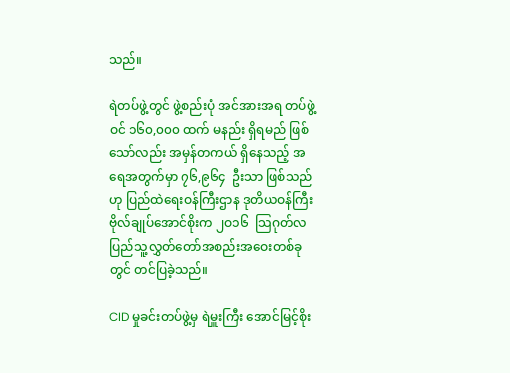သည်။

ရဲတပ်ဖွဲ့တွင် ဖွဲ့စည်းပုံ အင်အားအရ တပ်ဖွဲ့ဝင် ၁၆၀,၀၀၀ ထက် မနည်း ရှိရမည် ဖြစ်သော်လည်း အမှန်တကယ် ရှိနေသည့် အရေအတွက်မှာ ၇၆,၉၆၄  ဦးသာ ဖြစ်သည်ဟု ပြည်ထဲရေးဝန်ကြီးဌာန ဒုတိယဝန်ကြီး ဗိုလ်ချုပ်အောင်စိုးက ၂ဝ၁၆  သြဂုတ်လ ပြည်သူ့လွှတ်တော်အစည်းအဝေးတစ်ခုတွင် တင်ပြခဲ့သည်။

CID မှုခင်းတပ်ဖွဲ့မှ ရဲမှူးကြီး အောင်မြင့်စိုး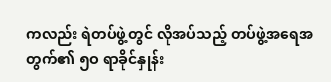ကလည်း ရဲတပ်ဖွဲ့တွင် လိုအပ်သည့် တပ်ဖွဲ့အရေအတွက်၏ ၅ဝ ရာခိုင်နှုန်း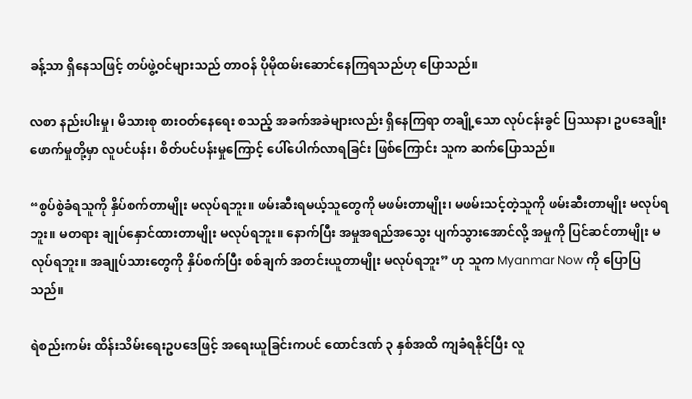ခန့်သာ ရှိနေသဖြင့် တပ်ဖွဲ့ဝင်များသည် တာဝန် ပိုမိုထမ်းဆောင်နေကြရသည်ဟု ပြောသည်။

လစာ နည်းပါးမှု၊ မိသားစု စားဝတ်နေရေး စသည့် အခက်အခဲများလည်း ရှိနေကြရာ တချို့သော လုပ်ငန်းခွင် ပြဿနာ၊ ဥပဒေချိုးဖောက်မှုတို့မှာ လူပင်ပန်း၊ စိတ်ပင်ပန်းမှုကြောင့် ပေါ်ပေါက်လာရခြင်း ဖြစ်ကြောင်း သူက ဆက်ပြောသည်။

“စွပ်စွဲခံရသူကို နှိပ်စက်တာမျိုး မလုပ်ရဘူး။ ဖမ်းဆီးရမယ့်သူတွေကို မဖမ်းတာမျိုး၊ မဖမ်းသင့်တဲ့သူကို ဖမ်းဆီးတာမျိုး မလုပ်ရဘူး။ မတရား ချုပ်နှောင်ထားတာမျိုး မလုပ်ရဘူး။ နောက်ပြီး အမှုအရည်အသွေး ပျက်သွားအောင်လို့ အမှုကို ပြင်ဆင်တာမျိုး မလုပ်ရဘူး။ အချုပ်သားတွေကို နှိပ်စက်ပြီး စစ်ချက် အတင်းယူတာမျိုး မလုပ်ရဘူး” ဟု သူက Myanmar Now ကို ပြောပြသည်။

ရဲစည်းကမ်း ထိန်းသိမ်းရေးဥပဒေဖြင့် အရေးယူခြင်းကပင် ထောင်ဒဏ် ၃ နှစ်အထိ ကျခံရနိုင်ပြီး လူ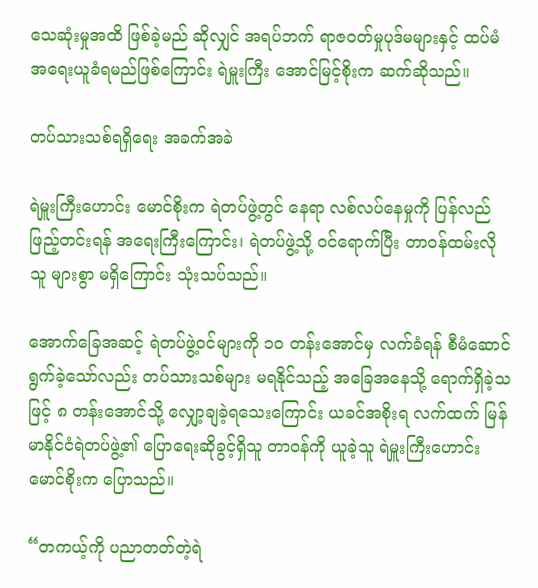သေဆုံးမှုအထိ ဖြစ်ခဲ့မည် ဆိုလျှင် အရပ်ဘက် ရာဇဝတ်မှုပုဒ်မများနှင့် ထပ်မံ အရေးယူခံရမည်ဖြစ်ကြောင်း ရဲမှူးကြီး အောင်မြင့်စိုးက ဆက်ဆိုသည်။

တပ်သားသစ်ရရှိရေး အခက်အခဲ

ရဲမှူးကြီးဟောင်း မောင်စိုးက ရဲတပ်ဖွဲ့တွင် နေရာ လစ်လပ်နေမှုကို ပြန်လည်ဖြည့်တင်းရန် အရေးကြီးကြောင်း၊ ရဲတပ်ဖွဲ့သို့ ဝင်ရောက်ပြီး တာဝန်ထမ်းလိုသူ များစွာ မရှိကြောင်း သုံးသပ်သည်။

အောက်ခြေအဆင့် ရဲတပ်ဖွဲ့ဝင်များကို ၁ဝ တန်းအောင်မှ လက်ခံရန် စီမံဆောင်ရွက်ခဲ့သော်လည်း တပ်သားသစ်များ မရနိုင်သည့် အခြေအနေသို့ ရောက်ရှိခဲ့သဖြင့် ၈ တန်းအောင်သို့ လျှော့ချခဲ့ရသေးကြောင်း ယခင်အစိုးရ လက်ထက် မြန်မာနိုင်ငံရဲတပ်ဖွဲ့၏ ပြောရေးဆိုခွင့်ရှိသူ တာဝန်ကို ယူခဲ့သူ ရဲမှူးကြီးဟောင်း မောင်စိုးက ပြောသည်။

“တကယ့်ကို ပညာတတ်တဲ့ရဲ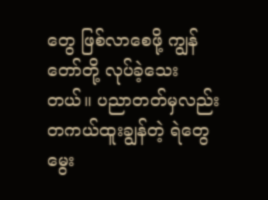တွေ ဖြစ်လာစေဖို့ ကျွန်တော်တို့ လုပ်ခဲ့သေးတယ်။ ပညာတတ်မှလည်း တကယ်ထူးချွန်တဲ့ ရဲတွေ မွေး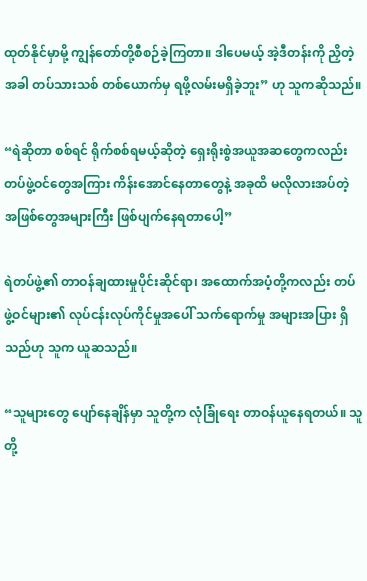ထုတ်နိုင်မှာမို့ ကျွန်တော်တို့စီစဉ်ခဲ့ကြတာ။ ဒါပေမယ့် အဲ့ဒီတန်းကို ညှိတဲ့အခါ တပ်သားသစ် တစ်ယောက်မှ ရဖို့လမ်းမရှိခဲ့ဘူး” ဟု သူကဆိုသည်။

“ရဲဆိုတာ စစ်ရင် ရိုက်စစ်ရမယ့်ဆိုတဲ့ ရှေးရိုးစွဲအယူအဆတွေကလည်း တပ်ဖွဲ့ဝင်တွေအကြား ကိန်းအောင်နေတာတွေနဲ့ အခုထိ မလိုလားအပ်တဲ့ အဖြစ်တွေအများကြီး ဖြစ်ပျက်နေရတာပေါ့”

ရဲတပ်ဖွဲ့၏ တာဝန်ချထားမှုပိုင်းဆိုင်ရာ၊ အထောက်အပံ့တို့ကလည်း တပ်ဖွဲ့ဝင်များ၏ လုပ်ငန်းလုပ်ကိုင်မှုအပေါ် သက်ရောက်မှု အများအပြား ရှိသည်ဟု သူက ယူဆသည်။

“သူများတွေ ပျော်နေချိန်မှာ သူတို့က လုံခြုံရေး တာဝန်ယူနေရတယ်။ သူတို့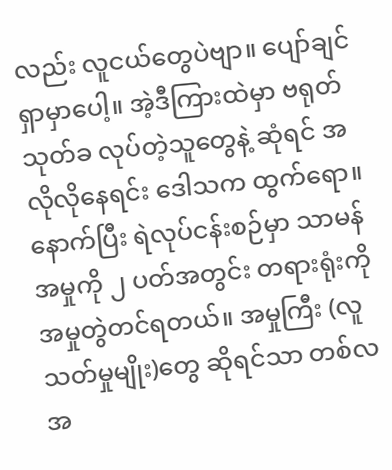လည်း လူငယ်တွေပဲဗျာ။ ပျော်ချင်ရှာမှာပေါ့။ အဲ့ဒီကြားထဲမှာ ဗရုတ်သုတ်ခ လုပ်တဲ့သူတွေနဲ့ ဆုံရင် အလိုလိုနေရင်း ဒေါသက ထွက်ရော။ နောက်ပြီး ရဲလုပ်ငန်းစဉ်မှာ သာမန်အမှုကို ၂ ပတ်အတွင်း တရားရုံးကို အမှုတွဲတင်ရတယ်။ အမှုကြီး (လူသတ်မှုမျိုး)တွေ ဆိုရင်သာ တစ်လအ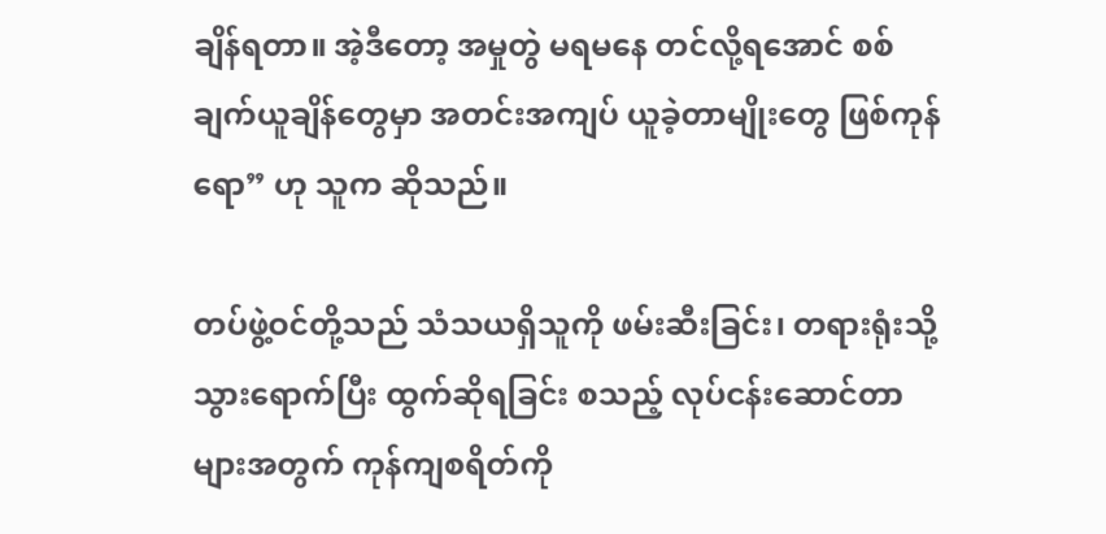ချိန်ရတာ။ အဲ့ဒီတော့ အမှုတွဲ မရမနေ တင်လို့ရအောင် စစ်ချက်ယူချိန်တွေမှာ အတင်းအကျပ် ယူခဲ့တာမျိုးတွေ ဖြစ်ကုန်ရော” ဟု သူက ဆိုသည်။

တပ်ဖွဲ့ဝင်တို့သည် သံသယရှိသူကို ဖမ်းဆီးခြင်း၊ တရားရုံးသို့ သွားရောက်ပြီး ထွက်ဆိုရခြင်း စသည့် လုပ်ငန်းဆောင်တာများအတွက် ကုန်ကျစရိတ်ကို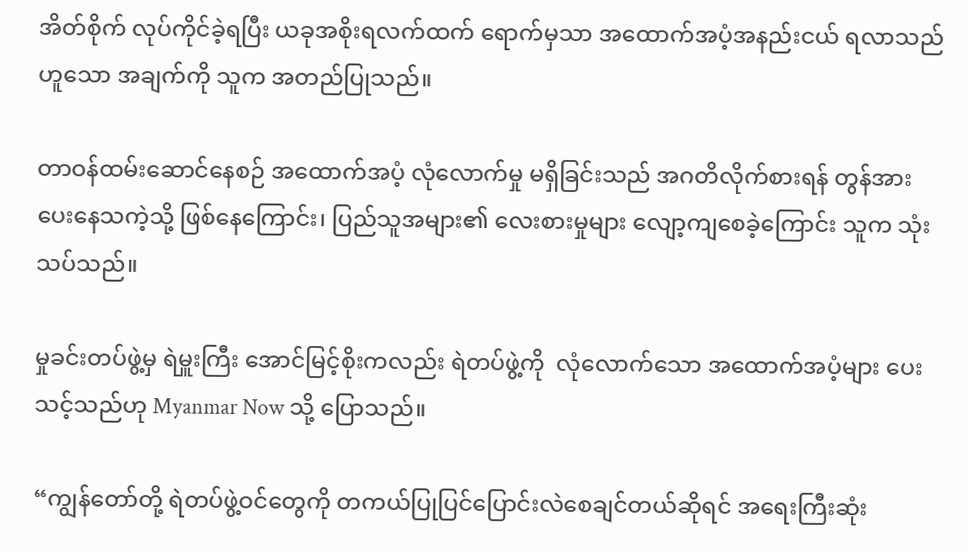အိတ်စိုက် လုပ်ကိုင်ခဲ့ရပြီး ယခုအစိုးရလက်ထက် ရောက်မှသာ အထောက်အပံ့အနည်းငယ် ရလာသည် ဟူသော အချက်ကို သူက အတည်ပြုသည်။

တာဝန်ထမ်းဆောင်နေစဉ် အထောက်အပံ့ လုံလောက်မှု မရှိခြင်းသည် အဂတိလိုက်စားရန် တွန်အားပေးနေသကဲ့သို့ ဖြစ်နေကြောင်း၊ ပြည်သူအများ၏ လေးစားမှုများ လျော့ကျစေခဲ့ကြောင်း သူက သုံးသပ်သည်။

မှုခင်းတပ်ဖွဲ့မှ ရဲမှူးကြီး အောင်မြင့်စိုးကလည်း ရဲတပ်ဖွဲ့ကို  လုံလောက်သော အထောက်အပံ့များ ပေးသင့်သည်ဟု Myanmar Now သို့ ပြောသည်။

“ကျွန်တော်တို့ ရဲတပ်ဖွဲ့ဝင်တွေကို တကယ်ပြုပြင်ပြောင်းလဲစေချင်တယ်ဆိုရင် အရေးကြီးဆုံး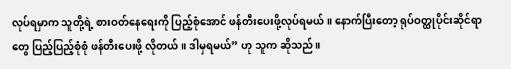လုပ်ရမှာက သူတို့ရဲ့ စားဝတ်နေရေးကို ပြည့်စုံအောင် ဖန်တီးပေးဖို့လုပ်ရမယ်။ နောက်ပြီးတော့ ရုပ်ဝတ္ထုပိုင်းဆိုင်ရာတွေ ပြည့်ပြည့်စုံစုံ ဖန်တီးပေးဖို့ လိုတယ်။ ဒါမှရမယ်” ဟု သူက ဆိုသည်။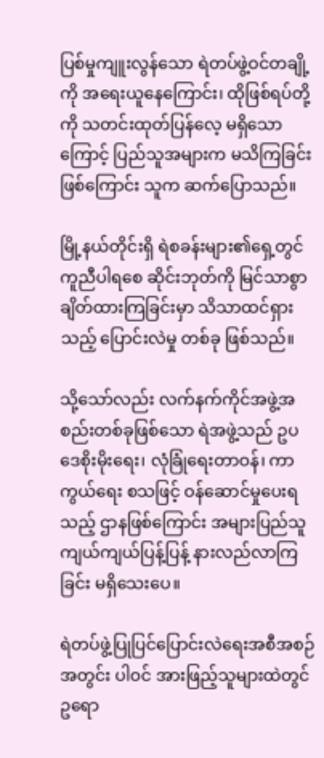ပြစ်မှုကျူးလွန်သော ရဲတပ်ဖွဲ့ဝင်တချို့ကို အရေးယူနေကြောင်း၊ ထိုဖြစ်ရပ်တို့ကို သတင်းထုတ်ပြန်လေ့ မရှိသောကြောင့် ပြည်သူအများက မသိကြခြင်းဖြစ်ကြောင်း သူက ဆက်ပြောသည်။

မြို့နယ်တိုင်းရှိ ရဲစခန်းများ၏ရှေ့တွင် ကူညီပါရစေ ဆိုင်းဘုတ်ကို မြင်သာစွာ ချိတ်ထားကြခြင်းမှာ သိသာထင်ရှားသည့် ပြောင်းလဲမှု တစ်ခု ဖြစ်သည်။

သို့သော်လည်း လက်နက်ကိုင်အဖွဲ့အစည်းတစ်ခုဖြစ်သော ရဲအဖွဲ့သည် ဥပဒေစိုးမိုးရေး၊ လုံခြုံရေးတာဝန်၊ ကာကွယ်ရေး စသဖြင့် ဝန်ဆောင်မှုပေးရသည့် ဌာနဖြစ်ကြောင်း အများပြည်သူ ကျယ်ကျယ်ပြန့်ပြန့် နားလည်လာကြခြင်း မရှိသေးပေ။

ရဲတပ်ဖွဲ့ပြုပြင်ပြောင်းလဲရေးအစီအစဉ်အတွင်း ပါဝင် အားဖြည့်သူများထဲတွင် ဥရော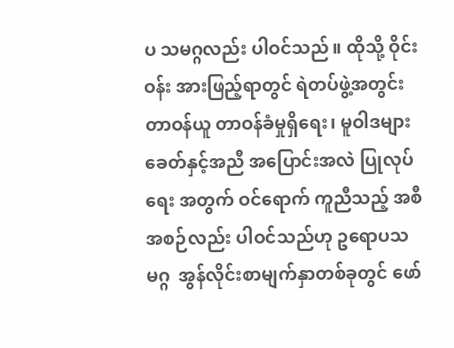ပ သမဂ္ဂလည်း ပါဝင်သည်။ ထိုသို့ ဝိုင်းဝန်း အားဖြည့်ရာတွင် ရဲတပ်ဖွဲ့အတွင်း  တာဝန်ယူ တာဝန်ခံမှုရှိရေး၊ မူဝါဒများ ခေတ်နှင့်အညီ အပြောင်းအလဲ ပြုလုပ်ရေး အတွက် ဝင်ရောက် ကူညီသည့် အစီအစဉ်လည်း ပါဝင်သည်ဟု ဥရောပသမဂ္ဂ  အွန်လိုင်းစာမျက်နှာတစ်ခုတွင် ဖော်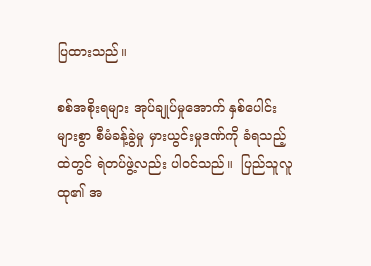ပြထားသည်။

စစ်အစိုးရများ အုပ်ချုပ်မှုအောက် နှစ်ပေါင်းများစွာ စီမံခန့်ခွဲမှု မှားယွင်းမှုဒဏ်ကို ခံရသည့်ထဲတွင် ရဲတပ်ဖွဲ့လည်း ပါဝင်သည်။  ပြည်သူလူထု၏ အ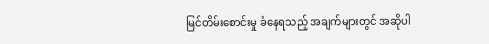မြင်တိမ်းစောင်းမှု ခံနေရသည့် အချက်များတွင် အဆိုပါ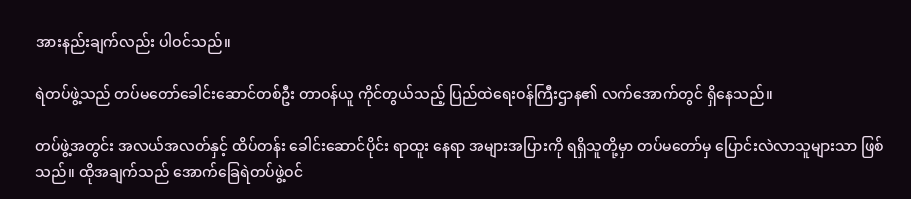အားနည်းချက်လည်း ပါဝင်သည်။

ရဲတပ်ဖွဲ့သည် တပ်မတော်ခေါင်းဆောင်တစ်ဦး တာဝန်ယူ ကိုင်တွယ်သည့် ပြည်ထဲရေးဝန်ကြီးဌာန၏ လက်အောက်တွင် ရှိနေသည်။

တပ်ဖွဲ့အတွင်း အလယ်အလတ်နှင့် ထိပ်တန်း ခေါင်းဆောင်ပိုင်း ရာထူး နေရာ အများအပြားကို ရရှိသူတို့မှာ တပ်မတော်မှ ပြောင်းလဲလာသူများသာ ဖြစ်သည်။ ထိုအချက်သည် အောက်ခြေရဲတပ်ဖွဲ့ဝင်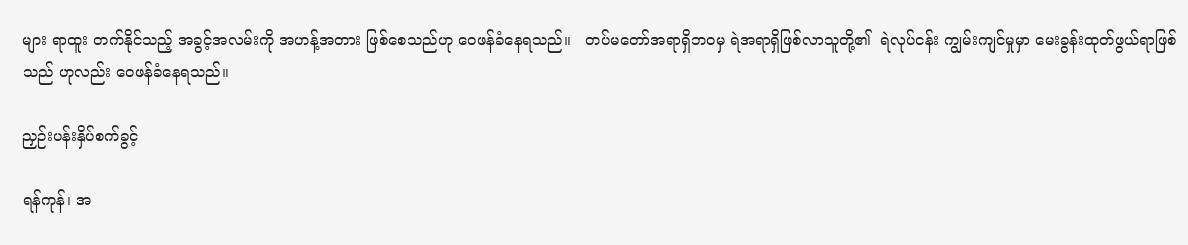များ ရာထူး တက်နိုင်သည့် အခွင့်အလမ်းကို အဟန့်အတား ဖြစ်စေသည်ဟု ဝေဖန်ခံနေရသည်။   တပ်မတော်အရာရှိဘဝမှ ရဲအရာရှိဖြစ်လာသူတို့၏  ရဲလုပ်ငန်း ကျွမ်းကျင်မှုမှာ မေးခွန်းထုတ်ဖွယ်ရာဖြစ်သည် ဟုလည်း ဝေဖန်ခံနေရသည်။

ညှဉ်းပန်းနှိပ်စက်ခွင့်

ရန်ကုန်၊ အ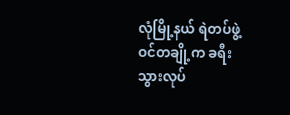လုံမြို့နယ် ရဲတပ်ဖွဲ့ဝင်တချို့က ခရီးသွားလုပ်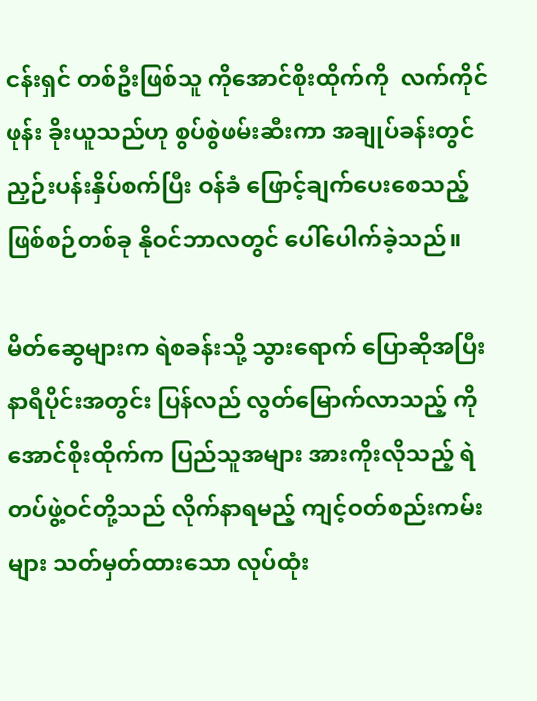ငန်းရှင် တစ်ဦးဖြစ်သူ ကိုအောင်စိုးထိုက်ကို  လက်ကိုင်ဖုန်း ခိုးယူသည်ဟု စွပ်စွဲဖမ်းဆီးကာ အချုပ်ခန်းတွင် ညှဉ်းပန်းနှိပ်စက်ပြီး ဝန်ခံ ဖြောင့်ချက်ပေးစေသည့် ဖြစ်စဉ်တစ်ခု နိုဝင်ဘာလတွင် ပေါ်ပေါက်ခဲ့သည်။

မိတ်ဆွေများက ရဲစခန်းသို့ သွားရောက် ပြောဆိုအပြီး နာရီပိုင်းအတွင်း ပြန်လည် လွတ်မြောက်လာသည့် ကိုအောင်စိုးထိုက်က ပြည်သူအများ အားကိုးလိုသည့် ရဲတပ်ဖွဲ့ဝင်တို့သည် လိုက်နာရမည့် ကျင့်ဝတ်စည်းကမ်းများ သတ်မှတ်ထားသော လုပ်ထုံး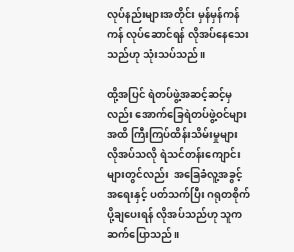လုပ်နည်းများအတိုင်း မှန်မှန်ကန်ကန် လုပ်ဆောင်ရန် လိုအပ်နေသေးသည်ဟု သုံးသပ်သည်။

ထို့အပြင် ရဲတပ်ဖွဲ့အဆင့်ဆင့်မှလည်း အောက်ခြေရဲတပ်ဖွဲ့ဝင်များအထိ ကြီးကြပ်ထိန်းသိမ်းမှုများ လိုအပ်သလို ရဲသင်တန်းကျောင်းများတွင်လည်း  အခြေခံလူ့အခွင့်အရေးနှင့် ပတ်သက်ပြီး ဂရုတစိုက်  ပို့ချပေးရန် လိုအပ်သည်ဟု သူက ဆက်ပြောသည်။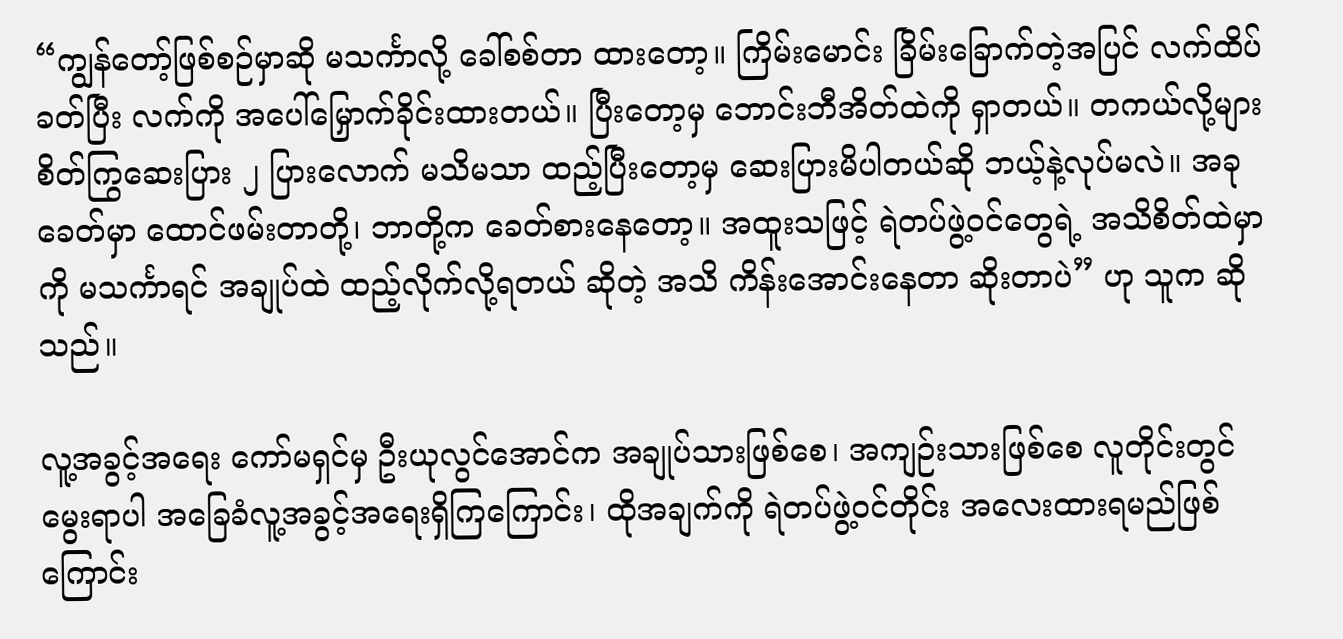“ကျွန်တော့်ဖြစ်စဉ်မှာဆို မသင်္ကာလို့ ခေါ်စစ်တာ ထားတော့။ ကြိမ်းမောင်း ခြိမ်းခြောက်တဲ့အပြင် လက်ထိပ်ခတ်ပြီး လက်ကို အပေါ်မြှောက်ခိုင်းထားတယ်။ ပြီးတော့မှ ဘောင်းဘီအိတ်ထဲကို ရှာတယ်။ တကယ်လို့များ စိတ်ကြွဆေးပြား ၂ ပြားလောက် မသိမသာ ထည့်ပြီးတော့မှ ဆေးပြားမိပါတယ်ဆို ဘယ့်နဲ့လုပ်မလဲ။ အခုခေတ်မှာ ထောင်ဖမ်းတာတို့၊ ဘာတို့က ခေတ်စားနေတော့။ အထူးသဖြင့် ရဲတပ်ဖွဲ့ဝင်တွေရဲ့ အသိစိတ်ထဲမှာကို မသင်္ကာရင် အချုပ်ထဲ ထည့်လိုက်လို့ရတယ် ဆိုတဲ့ အသိ ကိန်းအောင်းနေတာ ဆိုးတာပဲ” ဟု သူက ဆိုသည်။

လူ့အခွင့်အရေး ကော်မရှင်မှ ဦးယုလွင်အောင်က အချုပ်သားဖြစ်စေ၊ အကျဉ်းသားဖြစ်စေ လူတိုင်းတွင် မွေးရာပါ အခြေခံလူ့အခွင့်အရေးရှိကြကြောင်း၊ ထိုအချက်ကို ရဲတပ်ဖွဲ့ဝင်တိုင်း အလေးထားရမည်ဖြစ်ကြောင်း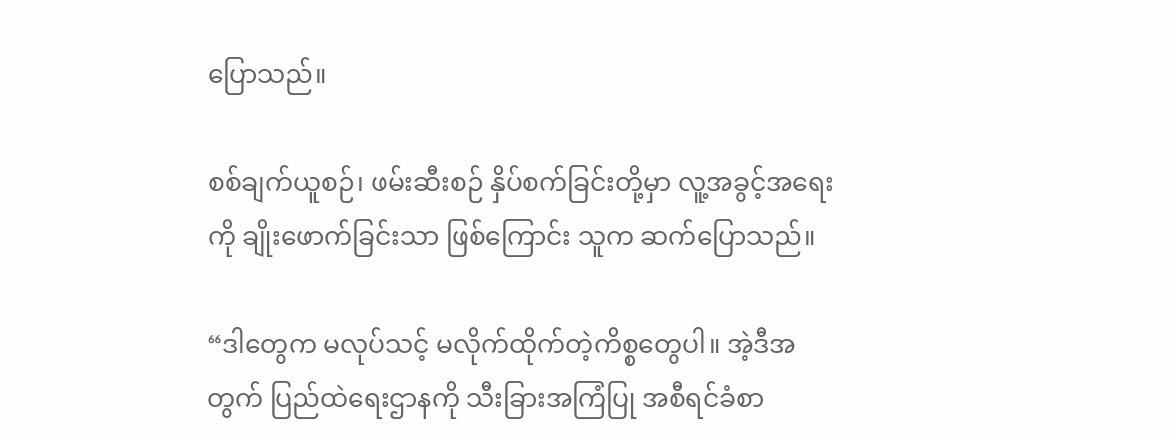ပြောသည်။

စစ်ချက်ယူစဉ်၊ ဖမ်းဆီးစဉ် နှိပ်စက်ခြင်းတို့မှာ လူ့အခွင့်အရေးကို ချိုးဖောက်ခြင်းသာ ဖြစ်ကြောင်း သူက ဆက်ပြောသည်။

“ဒါတွေက မလုပ်သင့် မလိုက်ထိုက်တဲ့ကိစ္စတွေပါ။ အဲ့ဒီအတွက် ပြည်ထဲရေးဌာနကို သီးခြားအကြံပြု အစီရင်ခံစာ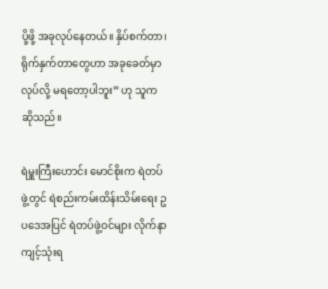ပို့ဖို့ အခုလုပ်နေတယ်။ နှိပ်စက်တာ၊ ရိုက်နှက်တာတွေဟာ အခုခေတ်မှာ လုပ်လို့ မရတော့ပါဘူး” ဟု သူက ဆိုသည်။

ရဲမှူးကြီးဟောင်း မောင်စိုးက ရဲတပ်ဖွဲ့တွင် ရဲစည်းကမ်းထိန်းသိမ်းရေး ဥပဒေအပြင် ရဲတပ်ဖွဲ့ဝင်များ လိုက်နာကျင့်သုံးရ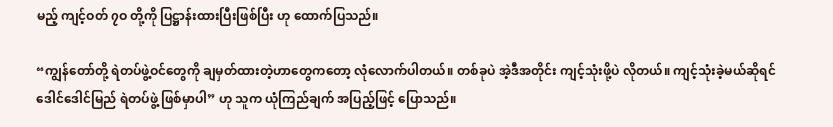မည့် ကျင့်ဝတ် ၇ဝ တို့ကို ပြဋ္ဌာန်းထားပြီးဖြစ်ပြီး ဟု ထောက်ပြသည်။

“ကျွန်တော်တို့ ရဲတပ်ဖွဲ့ဝင်တွေကို ချမှတ်ထားတဲ့ဟာတွေကတော့ လုံလောက်ပါတယ်။ တစ်ခုပဲ အဲ့ဒီအတိုင်း ကျင့်သုံးဖို့ပဲ လိုတယ်။ ကျင့်သုံးခဲ့မယ်ဆိုရင် ဒေါင်ဒေါင်မြည် ရဲတပ်ဖွဲ့ ဖြစ်မှာပါ” ဟု သူက ယုံကြည်ချက် အပြည့်ဖြင့် ပြောသည်။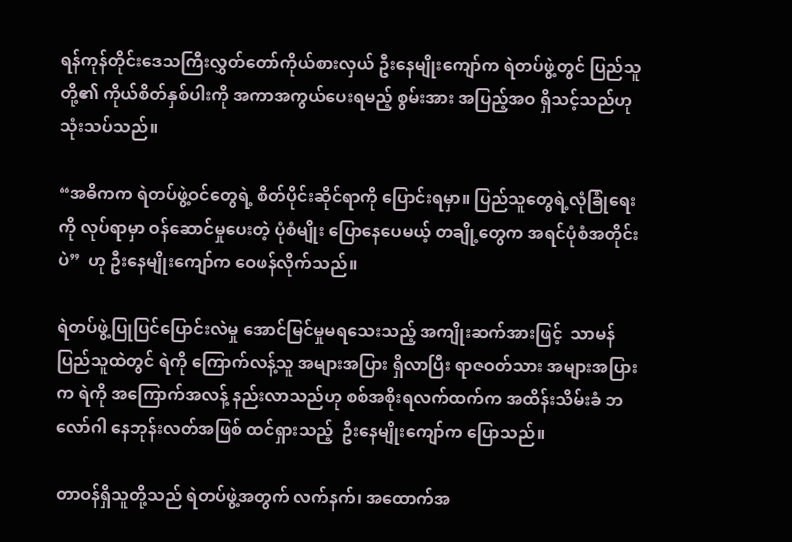ရန်ကုန်တိုင်းဒေသကြီးလွှတ်တော်ကိုယ်စားလှယ် ဦးနေမျိုးကျော်က ရဲတပ်ဖွဲ့တွင် ပြည်သူတို့၏ ကိုယ်စိတ်နှစ်ပါးကို အကာအကွယ်ပေးရမည့် စွမ်းအား အပြည့်အဝ ရှိသင့်သည်ဟု  သုံးသပ်သည်။

“အဓိကက ရဲတပ်ဖွဲ့ဝင်တွေရဲ့ စိတ်ပိုင်းဆိုင်ရာကို ပြောင်းရမှာ။ ပြည်သူတွေရဲ့လုံခြုံရေးကို လုပ်ရာမှာ ဝန်ဆောင်မှုပေးတဲ့ ပုံစံမျိုး ပြောနေပေမယ့် တချို့တွေက အရင်ပုံစံအတိုင်းပဲ”  ဟု ဦးနေမျိုးကျော်က ဝေဖန်လိုက်သည်။

ရဲတပ်ဖွဲ့ပြုပြင်ပြောင်းလဲမှု အောင်မြင်မှုမရသေးသည့် အကျိုးဆက်အားဖြင့်  သာမန်ပြည်သူထဲတွင် ရဲကို ကြောက်လန့်သူ အများအပြား ရှိလာပြီး ရာဇဝတ်သား အများအပြားက ရဲကို အကြောက်အလန့် နည်းလာသည်ဟု စစ်အစိုးရလက်ထက်က အထိန်းသိမ်းခံ ဘလော်ဂါ နေဘုန်းလတ်အဖြစ် ထင်ရှားသည့်  ဦးနေမျိုးကျော်က ပြောသည်။

တာဝန်ရှိသူတို့သည် ရဲတပ်ဖွဲ့အတွက် လက်နက်၊ အထောက်အ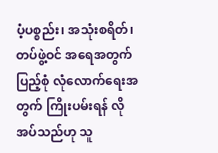ပံ့ပစ္စည်း၊ အသုံးစရိတ်၊ တပ်ဖွဲ့ဝင် အရေအတွက် ပြည့်စုံ လုံလောက်ရေးအတွက် ကြိုးပမ်းရန် လိုအပ်သည်ဟု သူ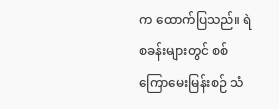က ထောက်ပြသည်။ ရဲစခန်းများတွင် စစ်ကြောမေးမြန်းစဉ် သံ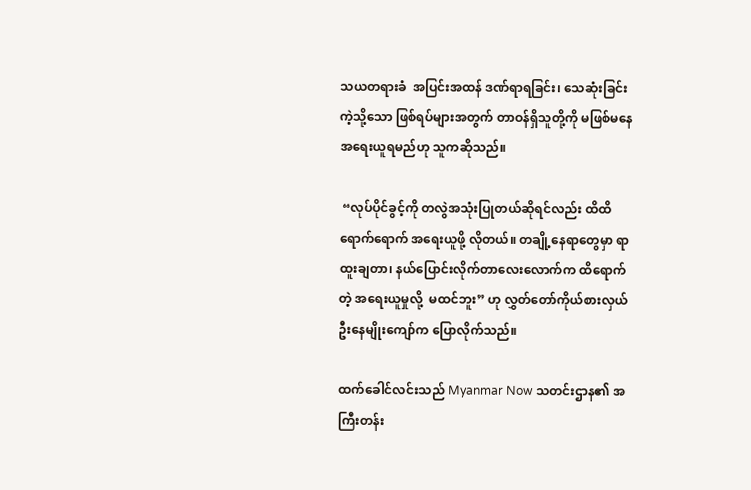သယတရားခံ  အပြင်းအထန် ဒဏ်ရာရခြင်း၊ သေဆုံးခြင်းကဲ့သို့သော ဖြစ်ရပ်များအတွက် တာဝန်ရှိသူတို့ကို မဖြစ်မနေ အရေးယူရမည်ဟု သူကဆိုသည်။

 “လုပ်ပိုင်ခွင့်ကို တလွဲအသုံးပြုတယ်ဆိုရင်လည်း ထိထိရောက်ရောက် အရေးယူဖို့ လိုတယ်။ တချို့နေရာတွေမှာ ရာထူးချတာ၊ နယ်ပြောင်းလိုက်တာလေးလောက်က ထိရောက်တဲ့ အရေးယူမှုလို့  မထင်ဘူး” ဟု လွှတ်တော်ကိုယ်စားလှယ် ဦးနေမျိုးကျော်က ပြောလိုက်သည်။

ထက်ခေါင်လင်းသည် Myanmar Now သတင်းဌာန၏ အကြီးတန်း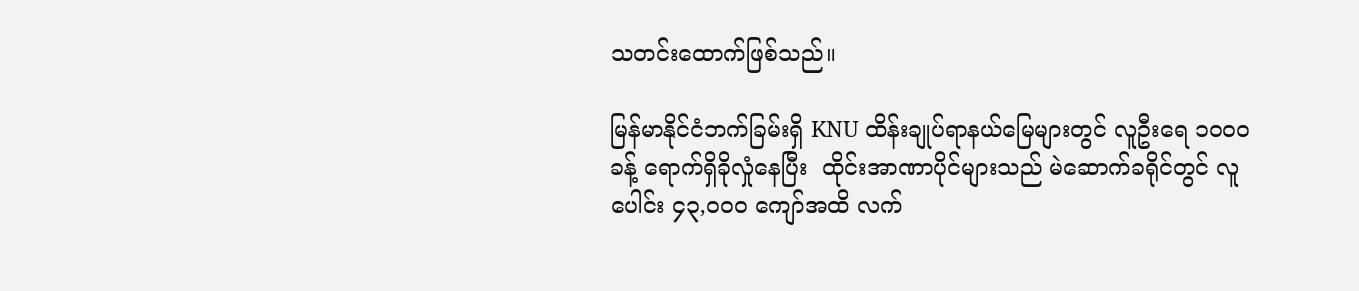သတင်းထောက်ဖြစ်သည်။

မြန်မာနိုင်ငံဘက်ခြမ်းရှိ KNU ထိန်းချုပ်ရာနယ်မြေများတွင် လူဦးရေ ၁၀၀၀ ခန့် ရောက်ရှိခိုလှုံနေပြီး  ထိုင်းအာဏာပိုင်များသည် မဲဆောက်ခရိုင်တွင် လူပေါင်း ၄၃,၀၀၀ ကျော်အထိ လက်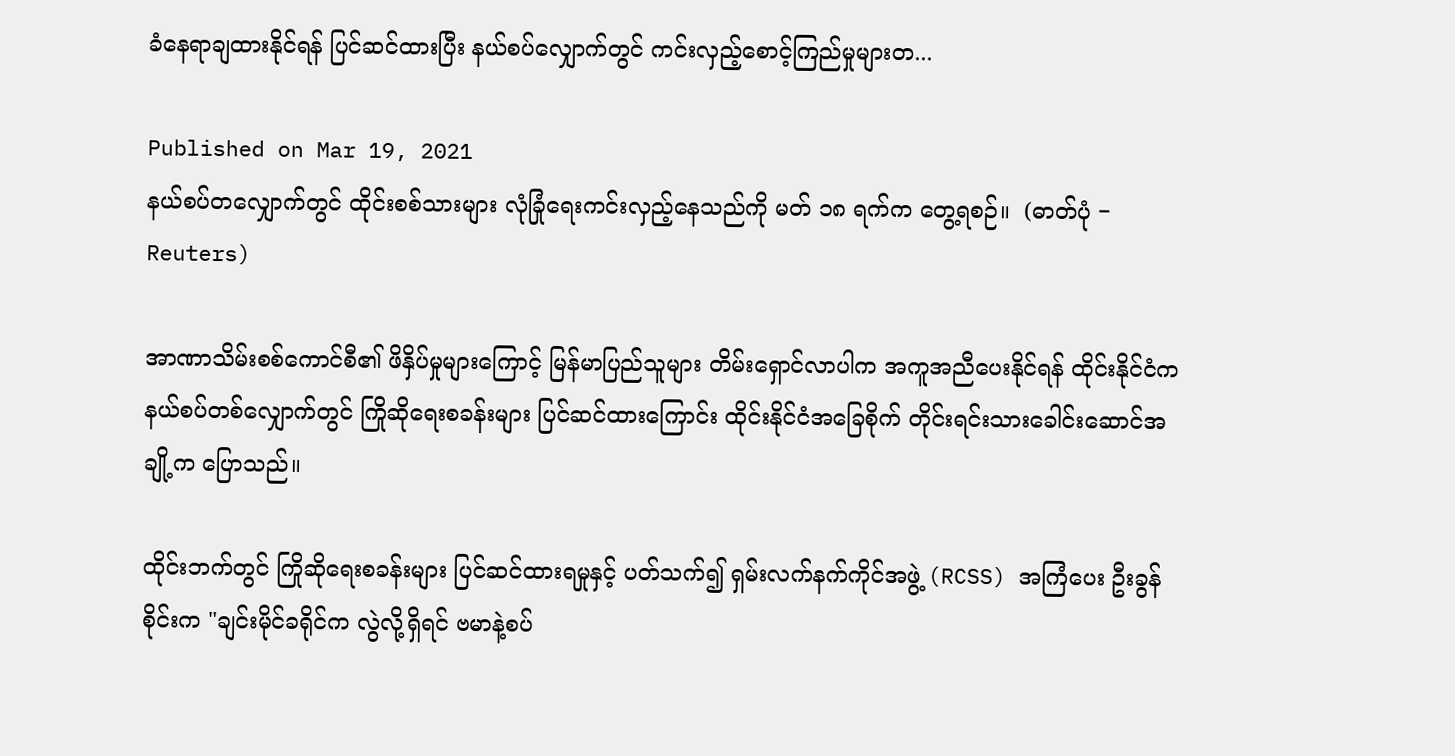ခံနေရာချထားနိုင်ရန် ပြင်ဆင်ထားပြီး နယ်စပ်လျှောက်တွင် ကင်းလှည့်စောင့်ကြည်မှုများတ...

Published on Mar 19, 2021
နယ်စပ်တလျှောက်တွင် ထိုင်းစစ်သားများ လုံခြုံရေးကင်းလှည့်နေသည်ကို မတ် ၁၈ ရက်က တွေ့ရစဉ်။  (ဓာတ်ပုံ − Reuters)

အာဏာသိမ်းစစ်ကောင်စီ၏ ဖိနှိပ်မှုများကြောင့် မြန်မာပြည်သူများ တိမ်းရှောင်လာပါက အကူအညီပေးနိုင်ရန် ထိုင်းနိုင်ငံက နယ်စပ်တစ်လျှောက်တွင် ကြိုဆိုရေးစခန်းများ ပြင်ဆင်ထားကြောင်း ထိုင်းနိုင်ငံအခြေစိုက် တိုင်းရင်းသားခေါင်းဆောင်အချို့က ပြောသည်။

ထိုင်းဘက်တွင် ကြိုဆိုရေးစခန်းများ ပြင်ဆင်ထားရမှုနှင့် ပတ်သက်၍ ရှမ်းလက်နက်ကိုင်အဖွဲ့ (RCSS) အကြံပေး ဦးခွန်စိုင်းက "ချင်းမိုင်ခရိုင်က လွဲလို့ရှိရင် ဗမာနဲ့စပ်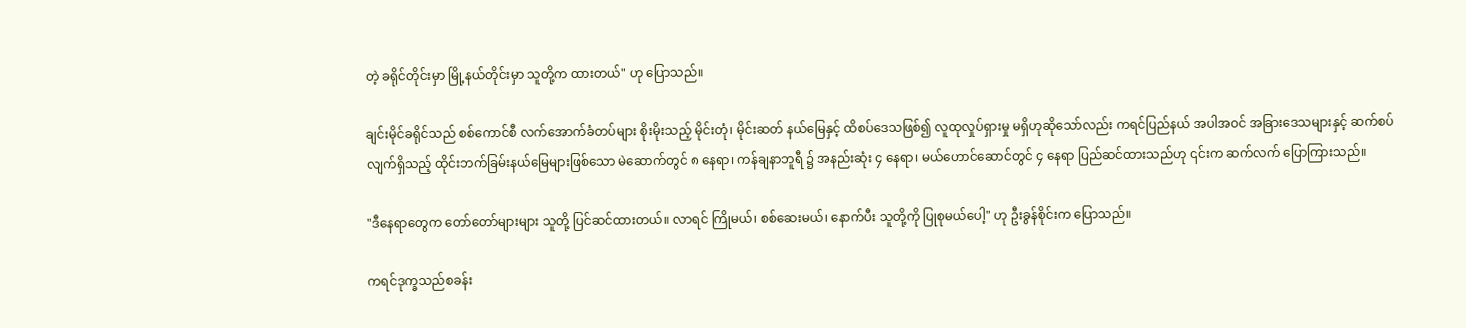တဲ့ ခရိုင်တိုင်းမှာ မြို့နယ်တိုင်းမှာ သူတို့က ထားတယ်" ဟု ပြောသည်။

ချင်းမိုင်ခရိုင်သည် စစ်ကောင်စီ လက်အောက်ခံတပ်များ စိုးမိုးသည့် မိုင်းတုံ၊ မိုင်းဆတ် နယ်မြေနှင့် ထိစပ်ဒေသဖြစ်၍ လူထုလှုပ်ရှားမှု မရှိဟုဆိုသော်လည်း ကရင်ပြည်နယ် အပါအဝင် အခြားဒေသများနှင့် ဆက်စပ်လျက်ရှိသည့် ထိုင်းဘက်ခြမ်းနယ်မြေများဖြစ်သော မဲ‌ဆောက်တွင် ၈ နေရာ၊ ကန်ချနာဘူရီ ၌ အနည်းဆုံး ၄ နေရာ၊ မယ်ဟောင်ဆောင်တွင် ၄ နေရာ ပြည်ဆင်ထားသည်ဟု ၎င်းက ဆက်လက် ပြောကြားသည်။

"ဒီနေရာတွေက တော်တော်များများ သူတို့ ပြင်ဆင်ထားတယ်။ လာရင် ကြိုမယ်၊ စစ်ဆေးမယ်၊ နောက်ပီး သူတို့ကို ပြုစုမယ်ပေါ့" ဟု ဦးခွန်စိုင်းက ပြောသည်။

ကရင်ဒုက္ခသည်စခန်း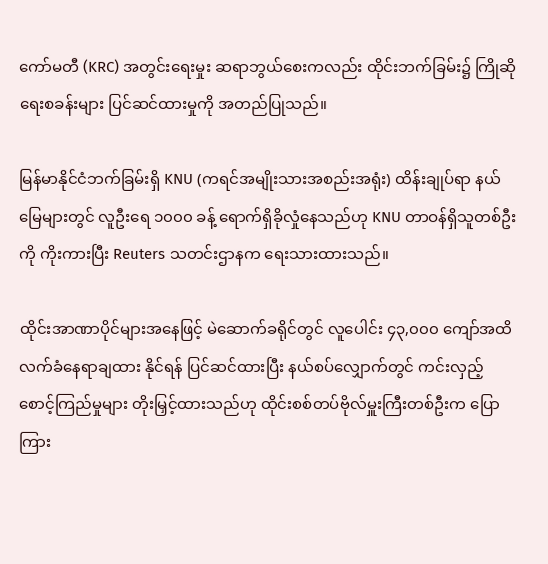ကော်မတီ (KRC) အတွင်းရေးမှုး ဆရာဘွယ်စေးကလည်း ထိုင်းဘက်ခြမ်း၌ ကြိုဆိုရေးစခန်းများ ပြင်ဆင်ထားမှုကို အတည်ပြုသည်။

မြန်မာနိုင်ငံဘက်ခြမ်းရှိ KNU (ကရင်အမျိုးသားအစည်းအရုံး) ထိန်းချုပ်ရာ နယ်မြေများတွင် လူဦးရေ ၁၀၀၀ ခန့် ရောက်ရှိခိုလှုံနေသည်ဟု KNU တာဝန်ရှိသူတစ်ဦးကို ကိုးကားပြီး Reuters သတင်းဌာနက ရေးသားထားသည်။

ထိုင်းအာဏာပိုင်များအနေဖြင့် မဲဆောက်ခရိုင်တွင် လူပေါင်း ၄၃,၀၀၀ ကျော်အထိ လက်ခံနေရာချထား နိုင်ရန် ပြင်ဆင်ထားပြီး နယ်စပ်လျှောက်တွင် ကင်းလှည့်စောင့်ကြည်မှုများ တိုးမြှင့်ထားသည်ဟု ထိုင်းစစ်တပ်ဗိုလ်မှူးကြီးတစ်ဦးက ပြောကြား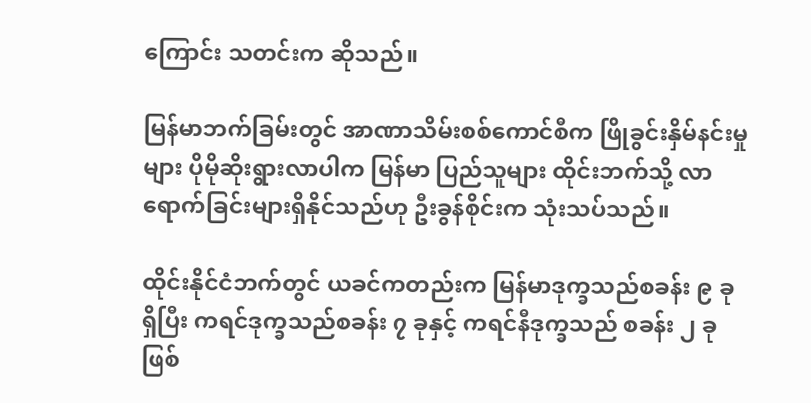ကြောင်း သတင်းက ဆိုသည်။

မြန်မာဘက်ခြမ်းတွင် အာဏာသိမ်းစစ်ကောင်စီက ဖြိုခွင်းနှိမ်နင်းမှုများ ပိုမိုဆိုးရွားလာပါက မြန်မာ ပြည်သူများ ထိုင်းဘက်သို့ လာရောက်ခြင်းများရှိနိုင်သည်ဟု ဦးခွန်စိုင်းက သုံးသပ်သည်။

ထိုင်းနိုင်ငံဘက်တွင် ယခင်ကတည်းက မြန်မာဒုက္ခသည်စခန်း ၉ ခု ရှိပြီး ကရင်ဒုက္ခသည်စခန်း ၇ ခုနှင့် ကရင်နီဒုက္ခသည် စခန်း ၂ ခုဖြစ်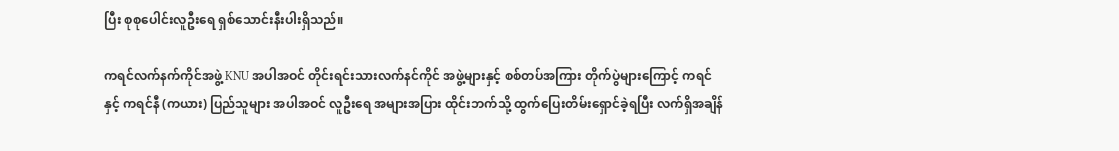ပြီး စုစုပေါင်းလူဦးရေ ရှစ်သောင်းနီးပါးရှိသည်။

ကရင်လက်နက်ကိုင်အဖွဲ့ KNU အပါအဝင် တိုင်းရင်းသားလက်နင်ကိုင် အဖွဲ့များနှင့် စစ်တပ်အကြား တိုက်ပွဲများကြောင့် ကရင်နှင့် ကရင်နီ (ကယား) ပြည်သူများ အပါအဝင် လူဦးရေ အများအပြား ထိုင်းဘက်သို့ ထွက်ပြေးတိမ်းရှောင်ခဲ့ရပြီး လက်ရှိအချိန်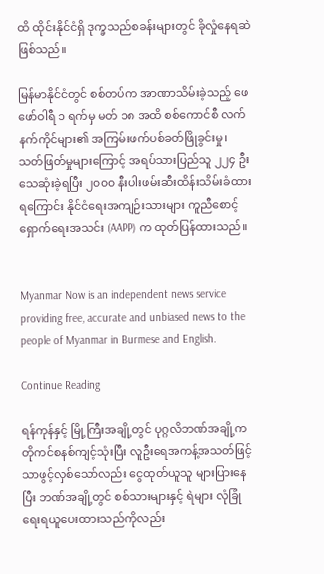ထိ ထိုင်းနိုင်ငံရှိ ဒုက္ခသည်စခန်းများတွင် ခိုလှုံနေရဆဲဖြစ်သည်။

မြန်မာနိုင်ငံတွင် စစ်တပ်က အာဏာသိမ်းခဲ့သည့် ဖေဖော်ဝါရီ ၁ ရက်မှ မတ် ၁၈ အထိ စစ်ကောင်စီ လက်နက်ကိုင်များ၏ အကြမ်းဖက်ပစ်ခတ်ဖြိုခွင်းမှု၊ သတ်ဖြတ်မှုများကြောင့် အရပ်သားပြည်သူ ၂၂၄ ဦး သေဆုံးခဲ့ရပြီး ၂၀၀၀ နီးပါးဖမ်းဆီးထိန်းသိမ်းခံထားရကြောင်း နိုင်ငံရေးအကျဉ်းသားများ ကူညီစောင့် ရှောက်ရေးအသင်း (AAPP) က ထုတ်ပြန်ထားသည်။


Myanmar Now is an independent news service providing free, accurate and unbiased news to the people of Myanmar in Burmese and English.

Continue Reading

ရန်ကုန်နှင့် မြို့ကြီးအချို့တွင် ပုဂ္ဂလိဘဏ်အချို့က တိုကင်စနစ်ကျင့်သုံးပြီး လူဦးရေအကန့်အသတ်ဖြင့် သာဖွင့်လှစ်သော်လည်း ငွေထုတ်ယူသူ များပြားနေပြီး ဘဏ်အချို့တွင် စစ်သားများနှင့် ရဲများ လုံခြုံရေးရယူပေးထားသည်ကိုလည်း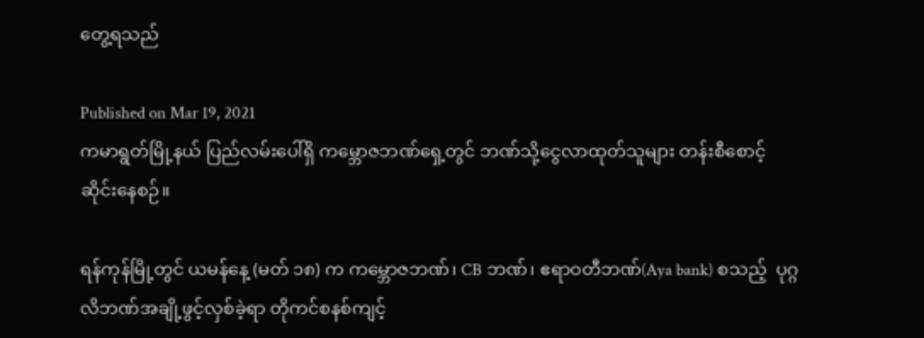တွေ့ရသည်

Published on Mar 19, 2021
ကမာရွတ်မြို့နယ် ပြည်လမ်းပေါ်ရှိ ကမ္ဘောဇဘဏ်ရှေ့တွင် ဘဏ်သို့ငွေလာထုတ်သူများ တန်းစီစောင့်ဆိုင်းနေစဉ်။

ရန်ကုန်မြို့တွင် ယမန်နေ့ (မတ် ၁၈) က ကမ္ဘောဇဘဏ်၊ CB ဘဏ်၊ ဧရာဝတီဘဏ်(Aya bank) စသည့်  ပုဂ္ဂလိဘဏ်အချို့ဖွင့်လှစ်ခဲ့ရာ တိုကင်စနစ်ကျင့်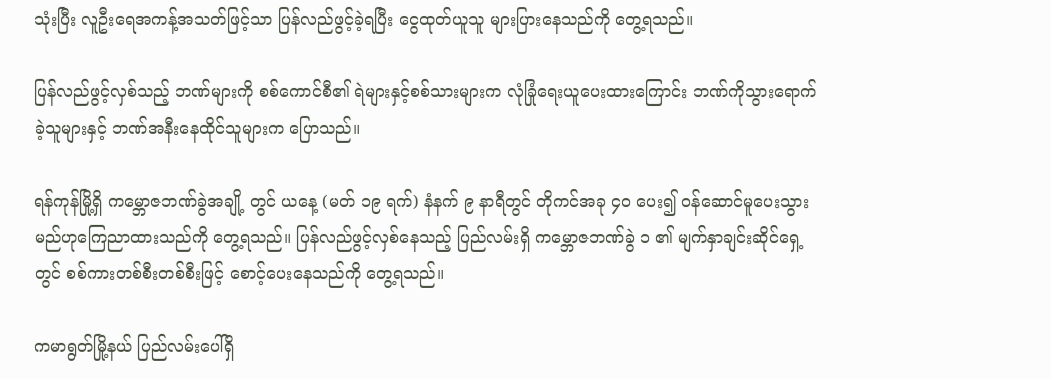သုံးပြီး လူဦးရေအကန့်အသတ်ဖြင့်သာ ပြန်လည်ဖွင့်ခဲ့ရပြီး ငွေထုတ်ယူသူ များပြားနေသည်ကို တွေ့ရသည်။

ပြန်လည်ဖွင့်လှစ်သည့် ဘဏ်များကို စစ်ကောင်စီ၏ ရဲများနှင့်စစ်သားများက လုံခြုံရေးယူပေးထားကြောင်း ဘဏ်ကိုသွားရောက်ခဲ့သူများနှင့် ဘဏ်အနီးနေထိုင်သူများက ပြောသည်။

ရန်ကုန်မြို့ရှိ ကမ္ဘောဇဘဏ်ခွဲအချို့ တွင် ယနေ့ (မတ် ၁၉ ရက်) နံနက် ၉ နာရီတွင် တိုကင်အခု ၄၀ ပေး၍ ဝန်ဆောင်မူပေးသွားမည်ဟုကြေညာထားသည်ကို တွေ့ရသည်။ ပြန်လည်ဖွင့်လှစ်နေသည့် ပြည်လမ်းရှိ ကမ္ဘောဇဘဏ်ခွဲ ၁ ၏ မျက်နှာချင်းဆိုင်ရှေ့တွင် စစ်ကားတစ်စီးတစ်စီးဖြင့် စောင့်ပေးနေသည်ကို တွေ့ရသည်။

ကမာရွတ်မြို့နယ် ပြည်လမ်းပေါ်ရှိ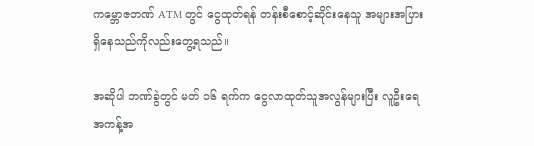ကမ္ဘောဇဘဏ် ATM တွင် ငွေထုတ်ရန် တန်းစီစောင့်ဆိုင်းနေသူ အများအပြားရှိနေသည်ကိုလည်းတွေ့ရသည်။

အဆိုပါ ဘဏ်ခွဲတွင် မတ် ၁၆ ရက်က ငွေလာထုတ်သူအလွန်များပြီး လူဦးရေအကန့်အ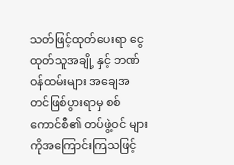သတ်ဖြင့်ထုတ်ပေးရာ ငွေထုတ်သူအချို့ နှင့် ဘဏ်ဝန်ထမ်းများ အချေအတင်ဖြစ်ပွားရာမှ စစ်ကောင်စီ၏ တပ်ဖွဲ့ဝင် များကိုအကြောင်းကြသဖြင့်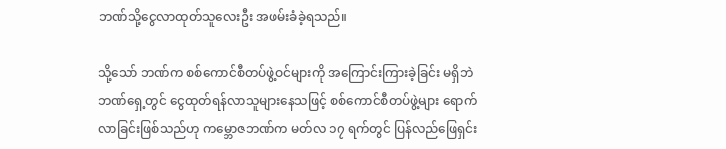ဘဏ်သို့ငွေလာထုတ်သူလေးဦး အဖမ်းခံခဲ့ရသည်။

သို့သော် ဘဏ်က စစ်ကောင်စီတပ်ဖွဲ့ဝင်များကို အကြောင်းကြားခဲ့ခြင်း မရှိဘဲ ဘဏ်ရှေ့တွင် ငွေထုတ်ရန်လာသူများနေသဖြင့် စစ်ကောင်စီတပ်ဖွဲ့များ ရောက်လာခြင်းဖြစ်သည်ဟု ကမ္ဘောဇဘဏ်က မတ်လ ၁၇ ရက်တွင် ပြန်လည်ဖြေရှင်း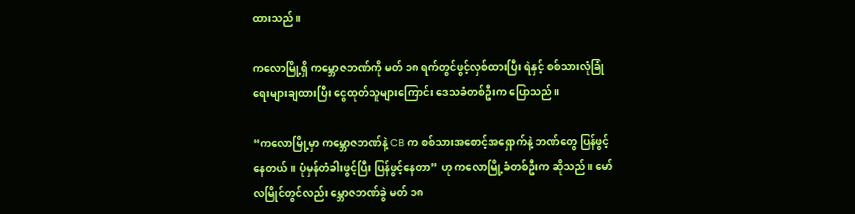ထားသည်။

ကလောမြို့ရှိ ကမ္ဘောဇဘဏ်ကို မတ် ၁၈ ရက်တွင်ဖွင့်လှစ်ထားပြီး ရဲနှင့် စစ်သားလုံခြုံရေးများချထားပြီး ငွေထုတ်သူများကြောင်း ဒေသခံတစ်ဦးက ပြောသည်။

“ကလောမြို့မှာ ကမ္ဘောဇဘဏ်နဲ့ CB က စစ်သားအစောင့်အရှောက်နဲ့ ဘဏ်တွေ ပြန်ဖွင့်နေတယ်။ ပုံမှန်တံခါးဖွင့်ပြီး ပြန်ဖွင့်နေတာ” ဟု ကလောမြို့ခံတစ်ဦးက ဆိုသည်။ မော်လမြိုင်တွင်လည်း မ္ဘောဇဘဏ်ခွဲ မတ် ၁၈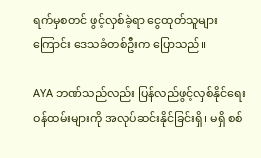ရက်မှစတင် ဖွင့်လှစ်ခဲ့ရာ ငွေထုတ်သူများကြောင်း ဒေသခံတစ်ဦးက ပြောသည်။

AYA ဘဏ်သည်လည်း ပြန်လည်ဖွင့်လှစ်နိုင်ရေး ဝန်ထမ်းများကို အလုပ်ဆင်းနိုင်ခြင်းရှိ၊ မရှိ စစ်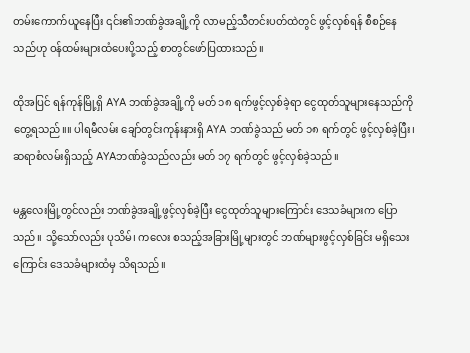တမ်းကောက်ယူနေပြီး ၎င်း၏ဘဏ်ခွဲအချို့ကို လာမည့်သီတင်းပတ်ထဲတွင် ဖွင့်လှစ်ရန် စီစဉ်နေသည်ဟု ဝန်ထမ်းများထံပေးပို့သည့် စာတွင်ဖော်ပြထားသည်။

ထိုအပြင် ရန်ကုန်မြို့ရှိ AYA ဘဏ်ခွဲအချို့ကို မတ် ၁၈ ရက်ဖွင့်လှစ်ခဲ့ရာ ငွေထုတ်သူများနေသည်ကိုတွေ့ရသည်။။ ပါရမီလမ်း ချော်တွင်းကုန်းနားရှိ AYA ဘဏ်ခွဲသည် မတ် ၁၈ ရက်တွင် ဖွင့်လှစ်ခဲ့ပြီး၊ ဆရာစံလမ်းရှိသည့် AYAဘဏ်ခွဲသည်လည်း မတ် ၁၇ ရက်တွင် ဖွင့်လှစ်ခဲ့သည်။

မန္တလေးမြို့တွင်လည်း ဘဏ်ခွဲအချို့ဖွင့်လှစ်ခဲ့ပြီး ငွေထုတ်သူများကြောင်း ဒေသခံများက ပြောသည်။ သို့သော်လည်း ပုသိမ်၊ ကလေး စသည့်အခြားမြို့များတွင် ဘဏ်များဖွင့်လှစ်ခြင်း မရှိသေးကြောင်း ဒေသခံများထံမှ သိရသည်။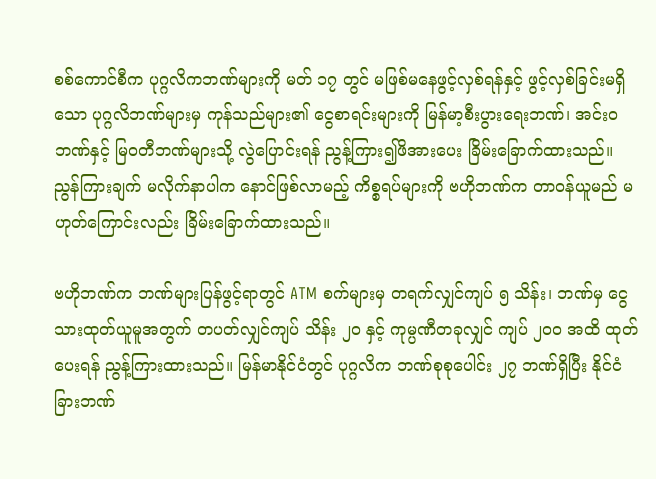စစ်ကောင်စီက ပုဂ္ဂလိကဘဏ်များကို မတ် ၁၇ တွင် မဖြစ်မနေဖွင့်လှစ်ရန်နှင့် ဖွင့်လှစ်ခြင်းမရှိသော ပုဂ္ဂလိဘဏ်များမှ ကုန်သည်များ၏ ငွေစာရင်းများကို မြန်မာ့စီးပွားရေးဘဏ်၊ အင်းဝဘဏ်နှင့် မြဝတီဘဏ်များသို့ လွဲပြောင်းရန် ညွန့်ကြား၍ဖိအားပေး ခြိမ်းခြောက်ထားသည်။ ညွန်ကြားချက် မလိုက်နာပါက နောင်ဖြစ်လာမည့် ကိစ္စရပ်များကို ဗဟိုဘဏ်က တာဝန်ယူမည် မဟုတ်ကြောင်းလည်း ခြိမ်းခြောက်ထားသည်။

ဗဟိုဘဏ်က ဘဏ်များပြန်ဖွင့်ရာတွင် ATM စက်များမှ တရက်လျှင်ကျပ် ၅ သိန်း၊ ဘဏ်မှ ငွေသားထုတ်ယူမူအတွက် တပတ်လျှင်ကျပ် သိန်း ၂၀ နှင့် ကုမ္ပဏီတခုလျှင် ကျပ် ၂၀၀ အထိ ထုတ်ပေးရန် ညွန့်ကြားထားသည်။ မြန်မာနိုင်ငံတွင် ပုဂ္ဂလိက ဘဏ်စုစုပေါင်း ၂၇ ဘဏ်ရှိပြီး နိုင်ငံခြားဘဏ်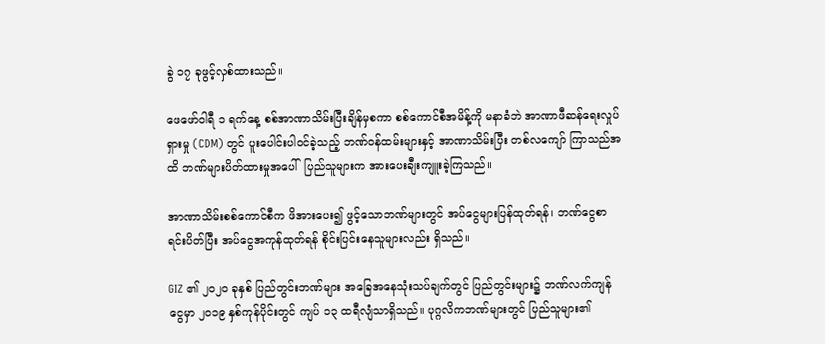ခွဲ ၁၇ ခုဖွင့်လှစ်ထားသည်။

ဖေဖော်ဝါရီ ၁ ရက်နေ့ စစ်အာဏာသိမ်းပြီးချိန်မှစကာ စစ်ကောင်စီအမိန့်ကို မနာခံဘဲ အာဏာဖီဆန်ရေးလှုပ်ရှားမှု (CDM) တွင် ပူးပေါင်းပါဝင်ခဲ့သည့် ဘဏ်ဝန်ထမ်းများနှင့် အာဏာသိမ်းပြီး တစ်လကျော် ကြာသည်အထိ ဘဏ်များပိတ်ထားမှုအပေါ်  ပြည်သူများက အားပေးချီးကျူးခဲ့ကြသည်။

အာဏာသိမ်းစစ်ကောင်စီက ဖိအားပေး၍ ဖွင့်သောဘဏ်များတွင် အပ်ငွေများပြန်ထုတ်ရန်၊ ဘဏ်ငွေစာရင်းပိတ်ပြီး အပ်ငွေအကုန်ထုတ်ရန် စိုင်းပြင်းနေသူများလည်း ရှိသည်။

GIZ ၏ ၂၀၂၀ ခုနှစ် ပြည်တွင်းဘဏ်များ အခြေအနေသုံးသပ်ချက်တွင် ပြည်တွင်းများ၌ ဘဏ်လက်ကျန်ငွေမှာ ၂၀၁၉ နှစ်ကုန်ပိုင်းတွင် ကျပ် ၁၃ ထရီလျံသာရှိသည်။ ပုဂ္ဂလိကဘဏ်များတွင် ပြည်သူများ၏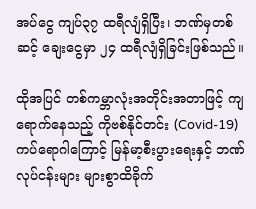အပ်ငွေ ကျပ်၃၇ ထရီလျံရှိပြီး၊ ဘဏ်မှတစ်ဆင့် ချေးငွေမှာ ၂၄ ထရီလျံရှိခြင်းဖြစ်သည်။

ထိုအပြင် တစ်ကမ္ဘာလုံးအတိုင်းအတာဖြင့် ကျရောက်နေသည့် ကိုဗစ်နိုင်တင်း (Covid-19) ကပ်ရောဂါကြောင့် မြန်မာ့စီးပွားရေးနှင့် ဘဏ်လုပ်ငန်းများ များစွာထိခိုက်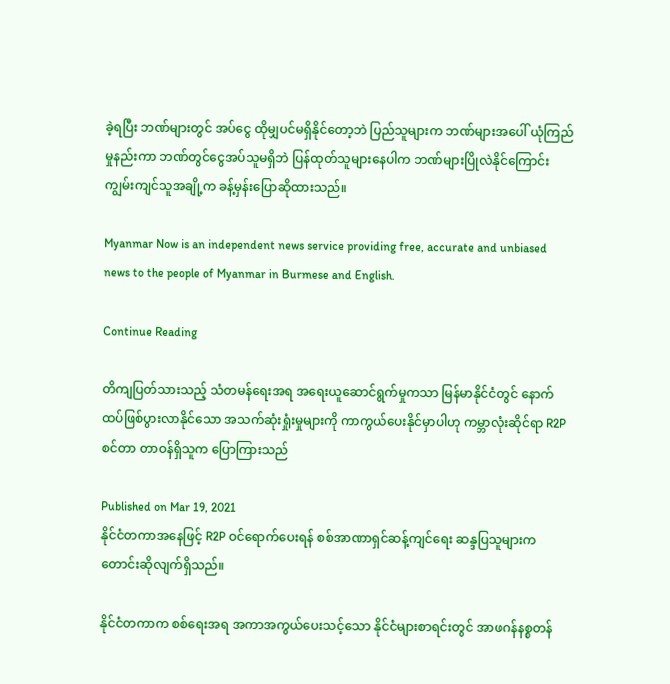ခဲ့ရပြီး ဘဏ်များတွင် အပ်ငွေ ထိုမျှပင်မရှိနိုင်တော့ဘဲ ပြည်သူများက ဘဏ်များအပေါ် ယုံကြည်မှုနည်းကာ ဘဏ်တွင်ငွေအပ်သူမရှိဘဲ ပြန်ထုတ်သူများနေပါက ဘဏ်များပြိုလဲနိုင်ကြောင်း ကျွမ်းကျင်သူအချို့က ခန့်မှန်းပြောဆိုထားသည်။

Myanmar Now is an independent news service providing free, accurate and unbiased news to the people of Myanmar in Burmese and English.

Continue Reading

တိကျပြတ်သားသည့် သံတမန်ရေးအရ အရေးယူဆောင်ရွက်မှုကသာ မြန်မာနိုင်ငံတွင် နောက်ထပ်ဖြစ်ပွားလာနိုင်သော အသက်ဆုံးရှုံးမှုများကို ကာကွယ်ပေးနိုင်မှာပါဟု ကမ္ဘာလုံးဆိုင်ရာ R2P စင်တာ တာဝန်ရှိသူက ပြောကြားသည်

Published on Mar 19, 2021
နိုင်ငံတကာအနေဖြင့် R2P ဝင်ရောက်ပေးရန် စစ်အာဏာရှင်ဆန့်ကျင်ရေး ဆန္ဒပြသူများက တောင်းဆိုလျက်ရှိသည်။

နိုင်ငံတကာက စစ်ရေးအရ အကာအကွယ်ပေးသင့်သော နိုင်ငံများစာရင်းတွင် အာဖဂန်နစ္စတန်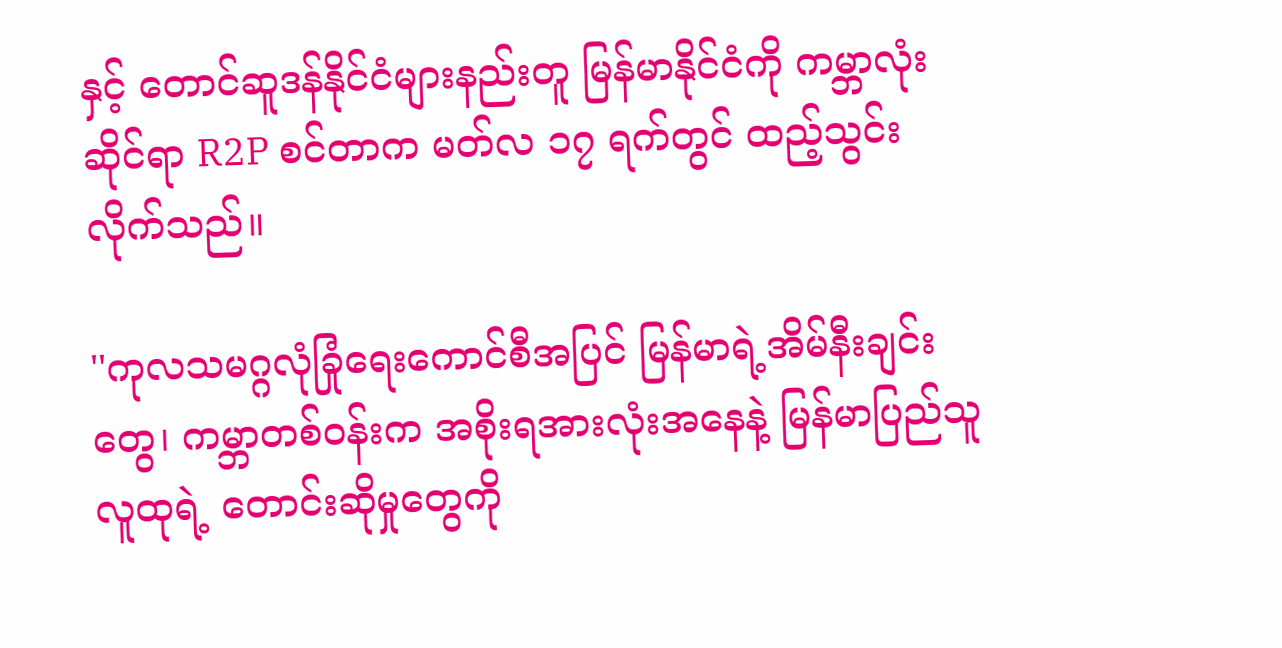နှင့် တောင်ဆူဒန်နိုင်ငံများနည်းတူ မြန်မာနိုင်ငံကို ကမ္ဘာလုံးဆိုင်ရာ R2P စင်တာက မတ်လ ၁၇ ရက်တွင် ထည့်သွင်းလိုက်သည်။

''ကုလသမဂ္ဂလုံခြုံရေးကောင်စီအပြင် မြန်မာရဲ့အိမ်နီးချင်းတွေ၊ ကမ္ဘာတစ်ဝန်းက အစိုးရအားလုံးအနေနဲ့ မြန်မာပြည်သူလူထုရဲ့ တောင်းဆိုမှုတွေကို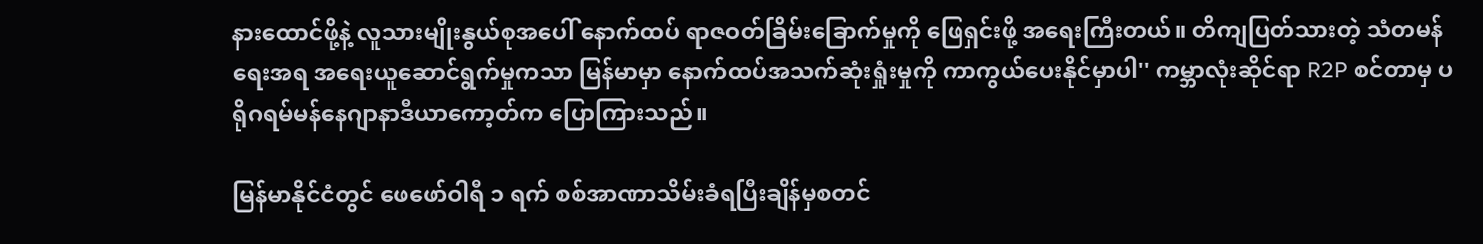နားထောင်ဖို့နဲ့ လူသားမျိုးနွယ်စုအပေါ် နောက်ထပ် ရာဇဝတ်ခြိမ်းခြောက်မှုကို ဖြေရှင်းဖို့ အရေးကြီးတယ်။ တိကျပြတ်သားတဲ့ သံတမန်ရေးအရ အရေးယူဆောင်ရွက်မှုကသာ မြန်မာမှာ နောက်ထပ်အသက်ဆုံးရှုံးမှုကို ကာကွယ်ပေးနိုင်မှာပါ'' ကမ္ဘာလုံးဆိုင်ရာ R2P စင်တာမှ ပရိုဂရမ်မန်နေဂျာနာဒီယာကော့တ်က ပြောကြားသည်။

မြန်မာနိုင်ငံတွင် ဖေဖော်ဝါရီ ၁ ရက် စစ်အာဏာသိမ်းခံရပြီးချိန်မှစတင်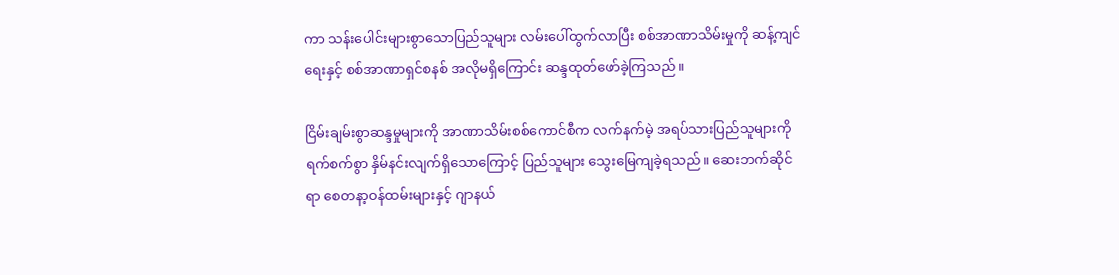ကာ သန်းပေါင်းများစွာသောပြည်သူများ လမ်းပေါ်ထွက်လာပြီး စစ်အာဏာသိမ်းမှုကို ဆန့်ကျင်ရေးနှင့် စစ်အာဏာရှင်စနစ် အလိုမရှိကြောင်း ဆန္ဒထုတ်ဖော်ခဲ့ကြသည်။

ငြိမ်းချမ်းစွာဆန္ဒမှုများကို အာဏာသိမ်းစစ်ကောင်စီက လက်နက်မဲ့ အရပ်သားပြည်သူများကို ရက်စက်စွာ နှိမ်နင်းလျက်ရှိသောကြောင့် ပြည်သူများ သွေးမြေကျခဲ့ရသည်။ ဆေးဘက်ဆိုင်ရာ စေတနာ့ဝန်ထမ်းများနှင့် ဂျာနယ်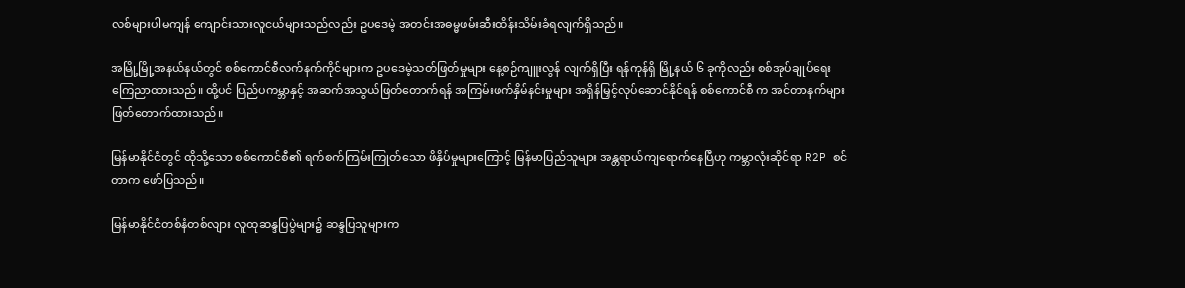လစ်များပါမကျန် ကျောင်းသားလူငယ်များသည်လည်း ဥပဒေမဲ့ အတင်းအဓမ္မဖမ်းဆီးထိန်းသိမ်းခံရလျက်ရှိသည်။

အမြို့မြို့အနယ်နယ်တွင် စစ်ကောင်စီလက်နက်ကိုင်များက ဥပဒေမဲ့သတ်ဖြတ်မှုများ နေ့စဉ်ကျူးလွန် လျက်ရှိပြီး ရန်ကုန်ရှိ မြို့နယ် ၆ ခုကိုလည်း စစ်အုပ်ချုပ်ရေး ကြေညာထားသည်။ ထို့ပင် ပြည်ပကမ္ဘာနှင့် အဆက်အသွယ်ဖြတ်တောက်ရန် အကြမ်းဖက်နှိမ်နင်းမှုများ အရှိန်မြှင့်လုပ်ဆောင်နိုင်ရန် စစ်ကောင်စီ က အင်တာနက်များ ဖြတ်တောက်ထားသည်။

မြန်မာနိုင်ငံတွင် ထိုသို့သော စစ်ကောင်စီ၏ ရက်စက်ကြမ်းကြုတ်သော ဖိနှိပ်မှုများကြောင့် မြန်မာပြည်သူများ အန္တရာယ်ကျရောက်နေပြီဟု ကမ္ဘာလုံးဆိုင်ရာ R2P စင်တာက ဖော်ပြသည်။

မြန်မာနိုင်ငံတစ်နံတစ်လျား လူထုဆန္ဒပြပွဲများ၌ ဆန္ဒပြသူများက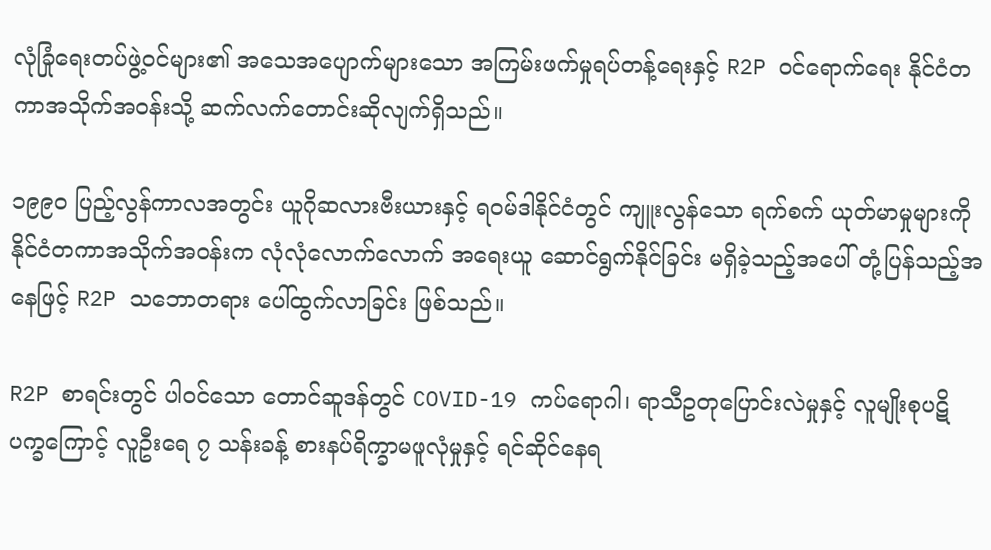လုံခြုံရေးတပ်ဖွဲ့ဝင်များ၏ အသေအပျောက်များသော အကြမ်းဖက်မှုရပ်တန့်ရေးနှင့် R2P ဝင်ရောက်ရေး နိုင်ငံတကာအသိုက်အဝန်းသို့ ဆက်လက်တောင်းဆိုလျက်ရှိသည်။

၁၉၉၀ ပြည့်လွန်ကာလအတွင်း ယူဂိုဆလားဗီးယားနှင့် ရဝမ်ဒါနိုင်ငံတွင် ကျူးလွန်သော ရက်စက် ယုတ်မာမှုများကို နိုင်ငံတကာအသိုက်အဝန်းက လုံလုံလောက်လောက် အရေးယူ ဆောင်ရွက်နိုင်ခြင်း မရှိခဲ့သည့်အပေါ် တုံ့ပြန်သည့်အနေဖြင့် R2P သဘောတရား ပေါ်ထွက်လာခြင်း ဖြစ်သည်။

R2P စာရင်းတွင် ပါဝင်သော တောင်ဆူဒန်တွင် COVID-19 ကပ်ရောဂါ၊ ရာသီဥတုပြောင်းလဲမှုနှင့် လူမျိုးစုပဋိပက္ခကြောင့် လူဦးရေ ၇ သန်းခန့် စားနပ်ရိက္ခာမဖူလုံမှုနှင့် ရင်ဆိုင်နေရ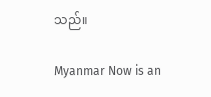သည်။

Myanmar Now is an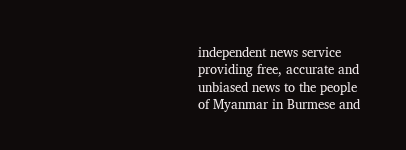independent news service providing free, accurate and unbiased news to the people of Myanmar in Burmese and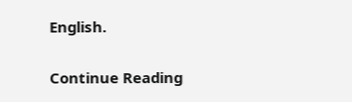English.

Continue Reading